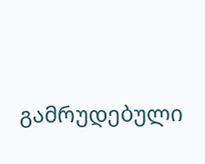გამრუდებული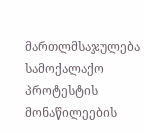მართლმსაჯულება სამოქალაქო პროტესტის მონაწილეების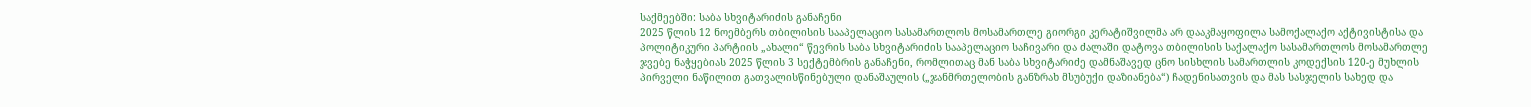საქმეებში: საბა სხვიტარიძის განაჩენი
2025 წლის 12 ნოემბერს თბილისის სააპელაციო სასამართლოს მოსამართლე გიორგი კერატიშვილმა არ დააკმაყოფილა სამოქალაქო აქტივისტისა და პოლიტიკური პარტიის „ახალი“ წევრის საბა სხვიტარიძის სააპელაციო საჩივარი და ძალაში დატოვა თბილისის საქალაქო სასამართლოს მოსამართლე ჯვებე ნაჭყებიას 2025 წლის 3 სექტემბრის განაჩენი, რომლითაც მან საბა სხვიტარიძე დამნაშავედ ცნო სისხლის სამართლის კოდექსის 120-ე მუხლის პირველი ნაწილით გათვალისწინებული დანაშაულის („ჯანმრთელობის განზრახ მსუბუქი დაზიანება“) ჩადენისათვის და მას სასჯელის სახედ და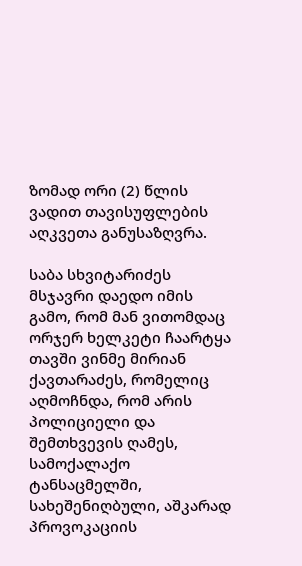ზომად ორი (2) წლის ვადით თავისუფლების აღკვეთა განუსაზღვრა.

საბა სხვიტარიძეს მსჯავრი დაედო იმის გამო, რომ მან ვითომდაც ორჯერ ხელკეტი ჩაარტყა თავში ვინმე მირიან ქავთარაძეს, რომელიც აღმოჩნდა, რომ არის პოლიციელი და შემთხვევის ღამეს, სამოქალაქო ტანსაცმელში, სახეშენიღბული, აშკარად პროვოკაციის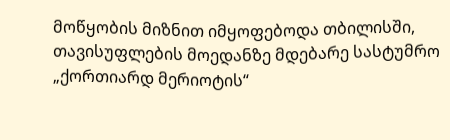მოწყობის მიზნით იმყოფებოდა თბილისში, თავისუფლების მოედანზე მდებარე სასტუმრო „ქორთიარდ მერიოტის“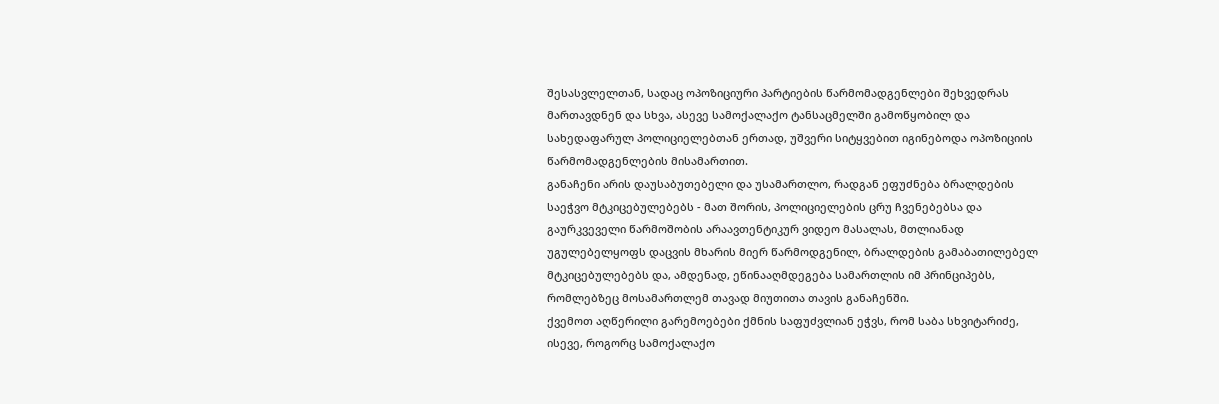შესასვლელთან, სადაც ოპოზიციური პარტიების წარმომადგენლები შეხვედრას მართავდნენ და სხვა, ასევე სამოქალაქო ტანსაცმელში გამოწყობილ და სახედაფარულ პოლიციელებთან ერთად, უშვერი სიტყვებით იგინებოდა ოპოზიციის წარმომადგენლების მისამართით.
განაჩენი არის დაუსაბუთებელი და უსამართლო, რადგან ეფუძნება ბრალდების საეჭვო მტკიცებულებებს - მათ შორის, პოლიციელების ცრუ ჩვენებებსა და გაურკვეველი წარმოშობის არაავთენტიკურ ვიდეო მასალას, მთლიანად უგულებელყოფს დაცვის მხარის მიერ წარმოდგენილ, ბრალდების გამაბათილებელ მტკიცებულებებს და, ამდენად, ეწინააღმდეგება სამართლის იმ პრინციპებს, რომლებზეც მოსამართლემ თავად მიუთითა თავის განაჩენში.
ქვემოთ აღწერილი გარემოებები ქმნის საფუძვლიან ეჭვს, რომ საბა სხვიტარიძე, ისევე, როგორც სამოქალაქო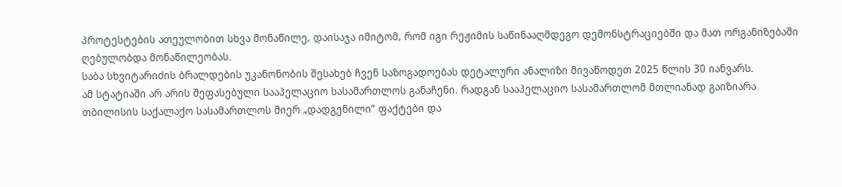პროტესტების ათეულობით სხვა მონაწილე, დაისაჯა იმიტომ, რომ იგი რეჟიმის საწინააღმდეგო დემონსტრაციებში და მათ ორგანიზებაში ღებულობდა მონაწილეობას.
საბა სხვიტარიძის ბრალდების უკანონობის შესახებ ჩვენ საზოგადოებას დეტალური ანალიზი მივაწოდეთ 2025 წლის 30 იანვარს.
ამ სტატიაში არ არის შეფასებული სააპელაციო სასამართლოს განაჩენი. რადგან სააპელაციო სასამართლომ მთლიანად გაიზიარა თბილისის საქალაქო სასამართლოს მიერ „დადგენილი“ ფაქტები და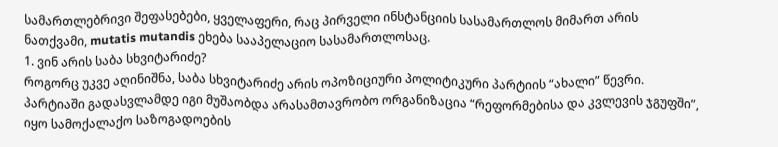სამართლებრივი შეფასებები, ყველაფერი, რაც პირველი ინსტანციის სასამართლოს მიმართ არის ნათქვამი, mutatis mutandis ეხება სააპელაციო სასამართლოსაც.
1. ვინ არის საბა სხვიტარიძე?
როგორც უკვე აღინიშნა, საბა სხვიტარიძე არის ოპოზიციური პოლიტიკური პარტიის “ახალი” წევრი. პარტიაში გადასვლამდე იგი მუშაობდა არასამთავრობო ორგანიზაცია “რეფორმებისა და კვლევის ჯგუფში”, იყო სამოქალაქო საზოგადოების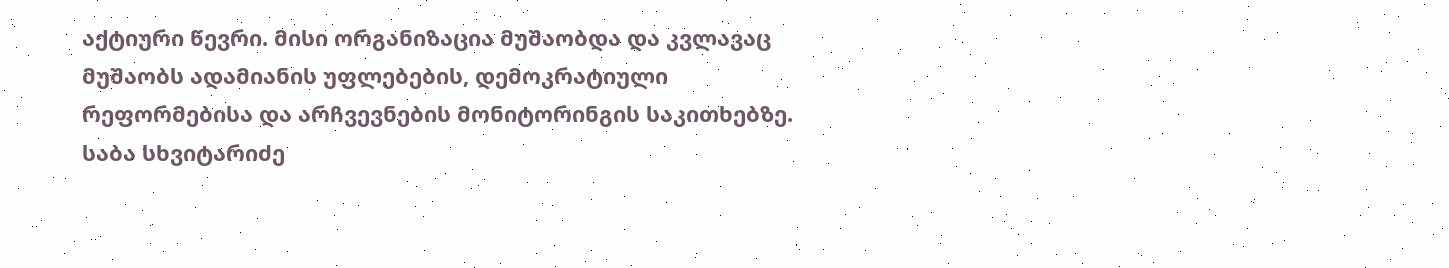აქტიური წევრი. მისი ორგანიზაცია მუშაობდა და კვლავაც მუშაობს ადამიანის უფლებების, დემოკრატიული რეფორმებისა და არჩვევნების მონიტორინგის საკითხებზე. საბა სხვიტარიძე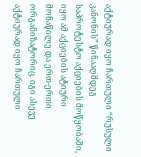აქტიურად იყო ჩართული “რუსული კანონის” წინააღმდეგ საპროტესტო აქციების მოწყობაში, იყო ამ აქციების ატიური მონაწილე და ერთ-ერთი ორგანიზატორიც. იგი ასევე აქტიურად იყო ჩართული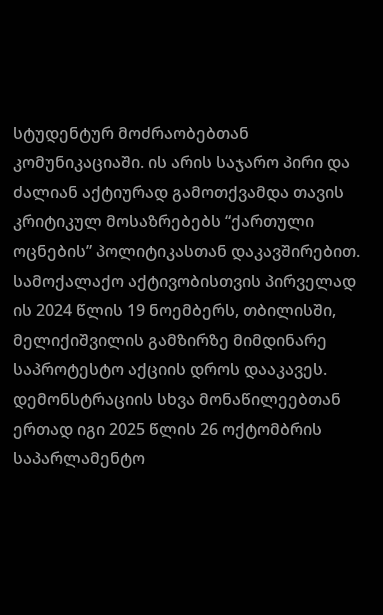სტუდენტურ მოძრაობებთან კომუნიკაციაში. ის არის საჯარო პირი და ძალიან აქტიურად გამოთქვამდა თავის კრიტიკულ მოსაზრებებს “ქართული ოცნების” პოლიტიკასთან დაკავშირებით.
სამოქალაქო აქტივობისთვის პირველად ის 2024 წლის 19 ნოემბერს, თბილისში, მელიქიშვილის გამზირზე მიმდინარე საპროტესტო აქციის დროს დააკავეს. დემონსტრაციის სხვა მონაწილეებთან ერთად იგი 2025 წლის 26 ოქტომბრის საპარლამენტო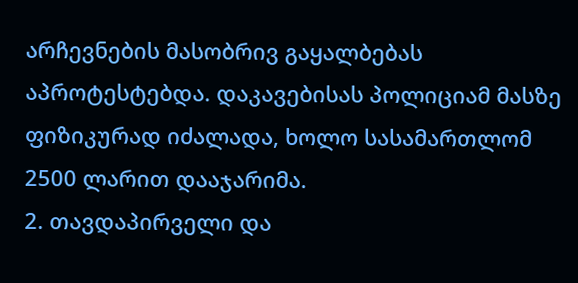არჩევნების მასობრივ გაყალბებას აპროტესტებდა. დაკავებისას პოლიციამ მასზე ფიზიკურად იძალადა, ხოლო სასამართლომ 2500 ლარით დააჯარიმა.
2. თავდაპირველი და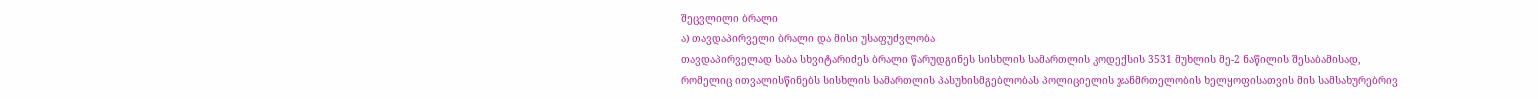შეცვლილი ბრალი
ა) თავდაპირველი ბრალი და მისი უსაფუძვლობა
თავდაპირველად საბა სხვიტარიძეს ბრალი წარუდგინეს სისხლის სამართლის კოდექსის 3531 მუხლის მე-2 ნაწილის შესაბამისად, რომელიც ითვალისწინებს სისხლის სამართლის პასუხისმგებლობას პოლიციელის ჯანმრთელობის ხელყოფისათვის მის სამსახურებრივ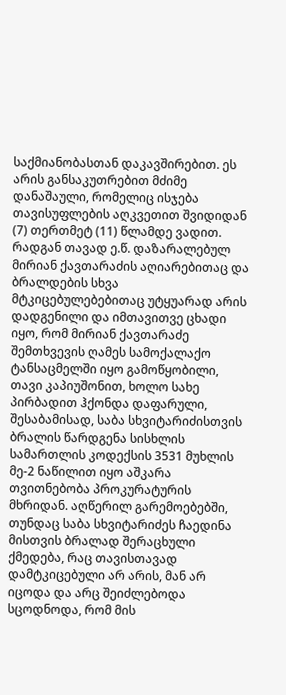საქმიანობასთან დაკავშირებით. ეს არის განსაკუთრებით მძიმე დანაშაული, რომელიც ისჯება თავისუფლების აღკვეთით შვიდიდან (7) თერთმეტ (11) წლამდე ვადით.
რადგან თავად ე.წ. დაზარალებულ მირიან ქავთარაძის აღიარებითაც და ბრალდების სხვა მტკიცებულებებითაც უტყუარად არის დადგენილი და იმთავითვე ცხადი იყო, რომ მირიან ქავთარაძე შემთხვევის ღამეს სამოქალაქო ტანსაცმელში იყო გამოწყობილი, თავი კაპიუშონით, ხოლო სახე პირბადით ჰქონდა დაფარული, შესაბამისად, საბა სხვიტარიძისთვის ბრალის წარდგენა სისხლის სამართლის კოდექსის 3531 მუხლის მე-2 ნაწილით იყო აშკარა თვითნებობა პროკურატურის მხრიდან. აღწერილ გარემოებებში, თუნდაც საბა სხვიტარიძეს ჩაედინა მისთვის ბრალად შერაცხული ქმედება, რაც თავისთავად დამტკიცებული არ არის, მან არ იცოდა და არც შეიძლებოდა სცოდნოდა, რომ მის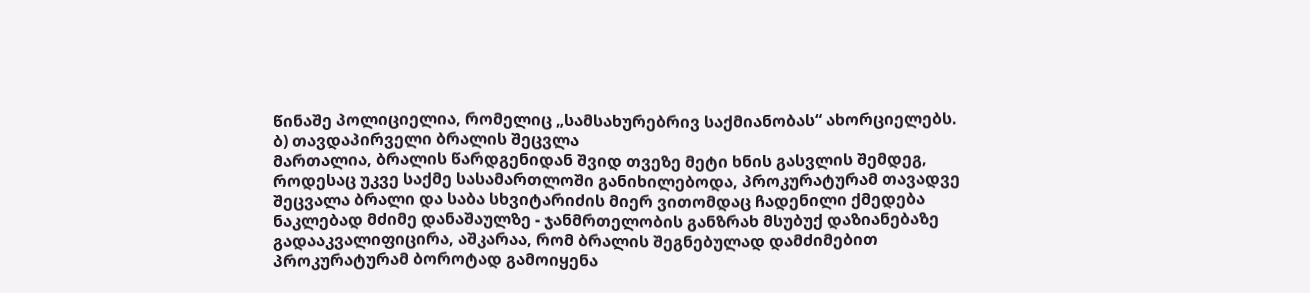წინაშე პოლიციელია, რომელიც „სამსახურებრივ საქმიანობას“ ახორციელებს.
ბ) თავდაპირველი ბრალის შეცვლა
მართალია, ბრალის წარდგენიდან შვიდ თვეზე მეტი ხნის გასვლის შემდეგ, როდესაც უკვე საქმე სასამართლოში განიხილებოდა, პროკურატურამ თავადვე შეცვალა ბრალი და საბა სხვიტარიძის მიერ ვითომდაც ჩადენილი ქმედება ნაკლებად მძიმე დანაშაულზე - ჯანმრთელობის განზრახ მსუბუქ დაზიანებაზე გადააკვალიფიცირა, აშკარაა, რომ ბრალის შეგნებულად დამძიმებით პროკურატურამ ბოროტად გამოიყენა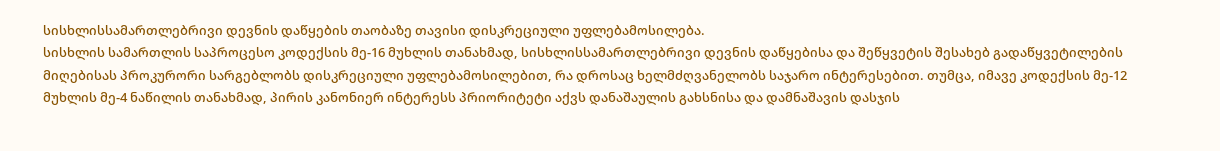სისხლისსამართლებრივი დევნის დაწყების თაობაზე თავისი დისკრეციული უფლებამოსილება.
სისხლის სამართლის საპროცესო კოდექსის მე-16 მუხლის თანახმად, სისხლისსამართლებრივი დევნის დაწყებისა და შეწყვეტის შესახებ გადაწყვეტილების მიღებისას პროკურორი სარგებლობს დისკრეციული უფლებამოსილებით, რა დროსაც ხელმძღვანელობს საჯარო ინტერესებით. თუმცა, იმავე კოდექსის მე-12 მუხლის მე-4 ნაწილის თანახმად, პირის კანონიერ ინტერესს პრიორიტეტი აქვს დანაშაულის გახსნისა და დამნაშავის დასჯის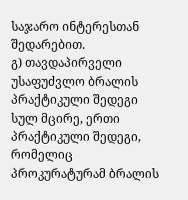საჯარო ინტერესთან შედარებით.
გ) თავდაპირველი უსაფუძვლო ბრალის პრაქტიკული შედეგი
სულ მცირე, ერთი პრაქტიკული შედეგი, რომელიც პროკურატურამ ბრალის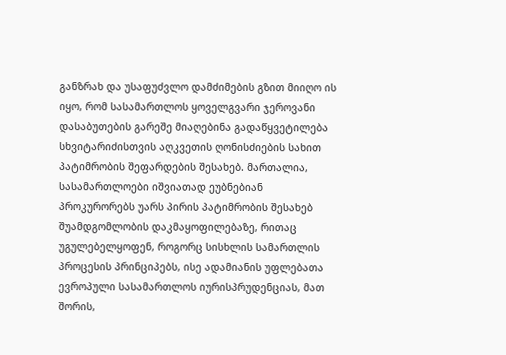განზრახ და უსაფუძვლო დამძიმების გზით მიიღო ის იყო, რომ სასამართლოს ყოველგვარი ჯეროვანი დასაბუთების გარეშე მიაღებინა გადაწყვეტილება სხვიტარიძისთვის აღკვეთის ღონისძიების სახით პატიმრობის შეფარდების შესახებ. მართალია, სასამართლოები იშვიათად ეუბნებიან პროკურორებს უარს პირის პატიმრობის შესახებ შუამდგომლობის დაკმაყოფილებაზე, რითაც უგულებელყოფენ, როგორც სისხლის სამართლის პროცესის პრინციპებს, ისე ადამიანის უფლებათა ევროპული სასამართლოს იურისპრუდენციას, მათ შორის,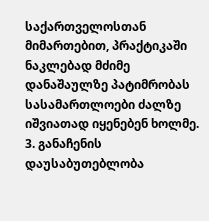საქართველოსთან მიმართებით, პრაქტიკაში ნაკლებად მძიმე დანაშაულზე პატიმრობას სასამართლოები ძალზე იშვიათად იყენებენ ხოლმე.
3. განაჩენის დაუსაბუთებლობა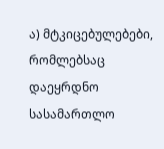ა) მტკიცებულებები, რომლებსაც დაეყრდნო სასამართლო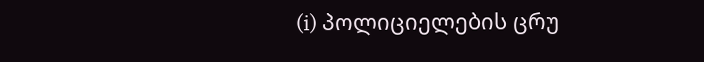(i) პოლიციელების ცრუ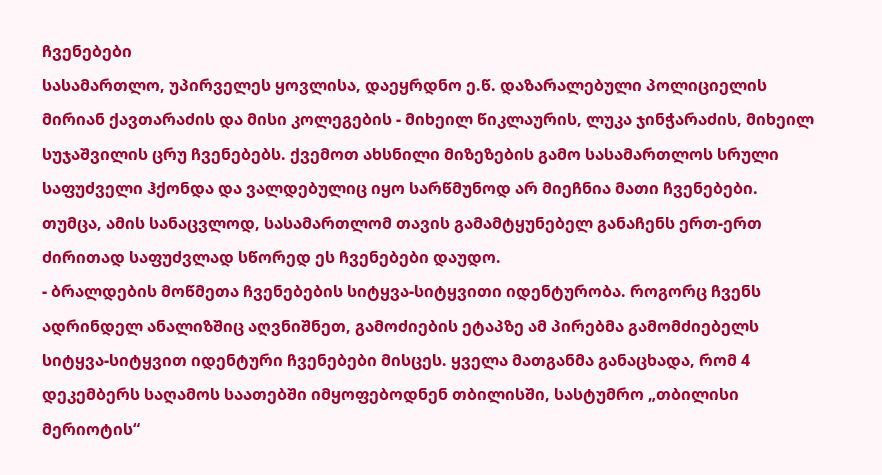ჩვენებები
სასამართლო, უპირველეს ყოვლისა, დაეყრდნო ე.წ. დაზარალებული პოლიციელის მირიან ქავთარაძის და მისი კოლეგების - მიხეილ წიკლაურის, ლუკა ჯინჭარაძის, მიხეილ სუჯაშვილის ცრუ ჩვენებებს. ქვემოთ ახსნილი მიზეზების გამო სასამართლოს სრული საფუძველი ჰქონდა და ვალდებულიც იყო სარწმუნოდ არ მიეჩნია მათი ჩვენებები. თუმცა, ამის სანაცვლოდ, სასამართლომ თავის გამამტყუნებელ განაჩენს ერთ-ერთ ძირითად საფუძვლად სწორედ ეს ჩვენებები დაუდო.
- ბრალდების მოწმეთა ჩვენებების სიტყვა-სიტყვითი იდენტურობა. როგორც ჩვენს ადრინდელ ანალიზშიც აღვნიშნეთ, გამოძიების ეტაპზე ამ პირებმა გამომძიებელს სიტყვა-სიტყვით იდენტური ჩვენებები მისცეს. ყველა მათგანმა განაცხადა, რომ 4 დეკემბერს საღამოს საათებში იმყოფებოდნენ თბილისში, სასტუმრო „თბილისი მერიოტის“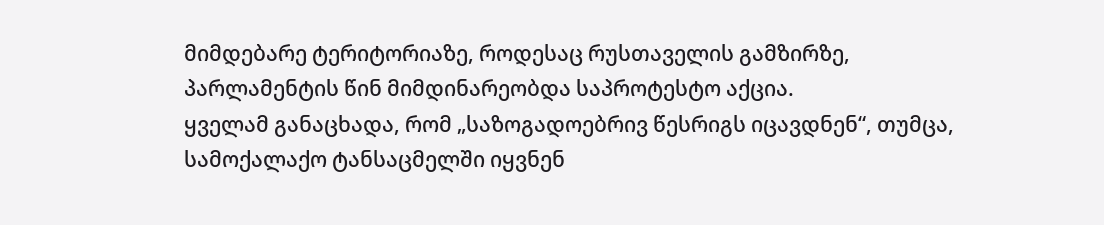მიმდებარე ტერიტორიაზე, როდესაც რუსთაველის გამზირზე, პარლამენტის წინ მიმდინარეობდა საპროტესტო აქცია.
ყველამ განაცხადა, რომ „საზოგადოებრივ წესრიგს იცავდნენ“, თუმცა, სამოქალაქო ტანსაცმელში იყვნენ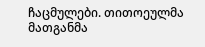ჩაცმულები. თითოეულმა მათგანმა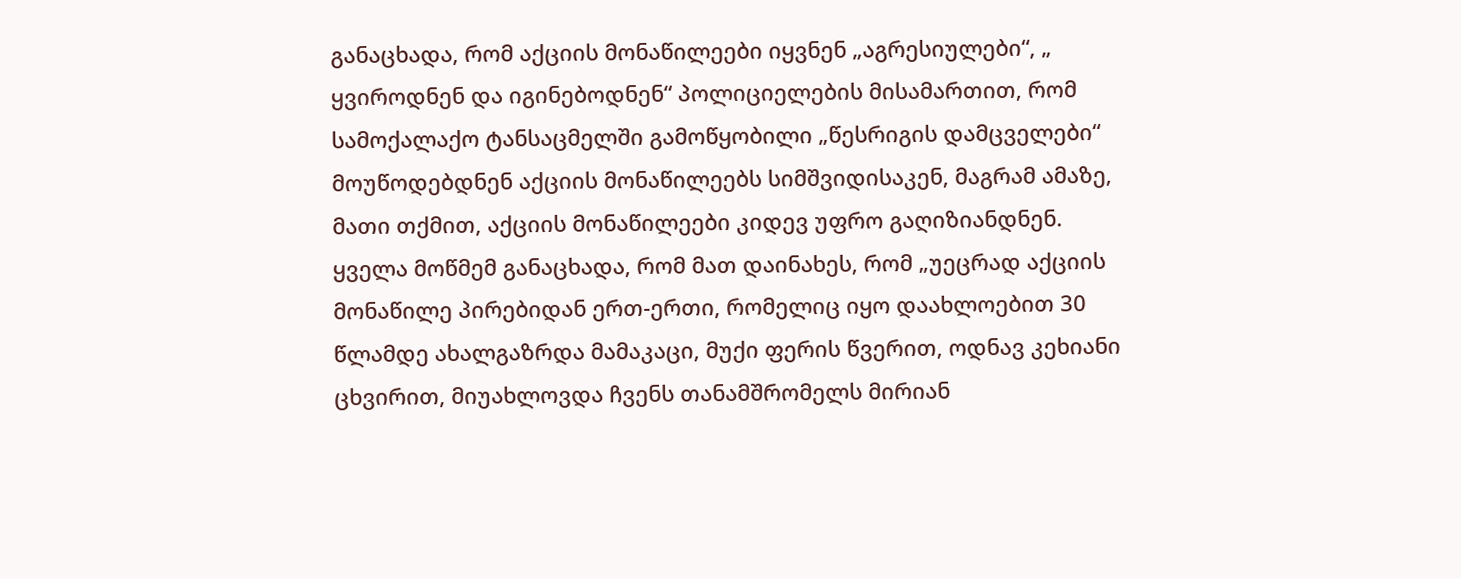განაცხადა, რომ აქციის მონაწილეები იყვნენ „აგრესიულები“, „ ყვიროდნენ და იგინებოდნენ“ პოლიციელების მისამართით, რომ სამოქალაქო ტანსაცმელში გამოწყობილი „წესრიგის დამცველები“ მოუწოდებდნენ აქციის მონაწილეებს სიმშვიდისაკენ, მაგრამ ამაზე, მათი თქმით, აქციის მონაწილეები კიდევ უფრო გაღიზიანდნენ. ყველა მოწმემ განაცხადა, რომ მათ დაინახეს, რომ „უეცრად აქციის მონაწილე პირებიდან ერთ-ერთი, რომელიც იყო დაახლოებით 30 წლამდე ახალგაზრდა მამაკაცი, მუქი ფერის წვერით, ოდნავ კეხიანი ცხვირით, მიუახლოვდა ჩვენს თანამშრომელს მირიან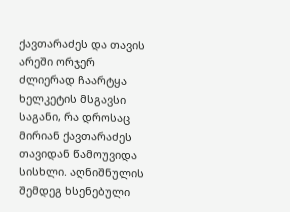ქავთარაძეს და თავის არეში ორჯერ ძლიერად ჩაარტყა ხელკეტის მსგავსი საგანი, რა დროსაც მირიან ქავთარაძეს თავიდან წამოუვიდა სისხლი. აღნიშნულის შემდეგ ხსენებული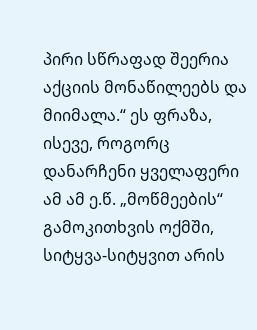პირი სწრაფად შეერია აქციის მონაწილეებს და მიიმალა.“ ეს ფრაზა, ისევე, როგორც დანარჩენი ყველაფერი ამ ამ ე.წ. „მოწმეების“ გამოკითხვის ოქმში, სიტყვა-სიტყვით არის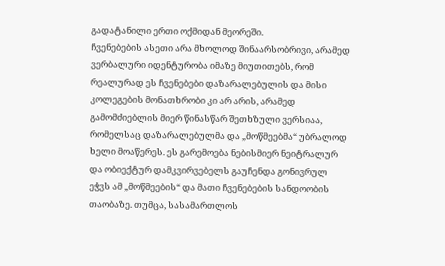გადატანილი ერთი ოქმიდან მეორეში.
ჩვენებების ასეთი არა მხოლოდ შინაარსობრივი, არამედ ვერბალური იდენტურობა იმაზე მიუთითებს, რომ რეალურად ეს ჩვენებები დაზარალებულის და მისი კოლეგების მონათხრობი კი არ არის, არამედ გამომძიებლის მიერ წინასწარ შეთხზული ვერსიაა, რომელსაც დაზარალებულმა და „მოწმეებმა“ უბრალოდ ხელი მოაწერეს. ეს გარემოება ნებისმიერ ნეიტრალურ და ობიექტურ დამკვირვებელს გაუჩენდა გონივრულ ეჭვს ამ „მოწმეების“ და მათი ჩვენებების სანდოობის თაობაზე. თუმცა, სასამართლოს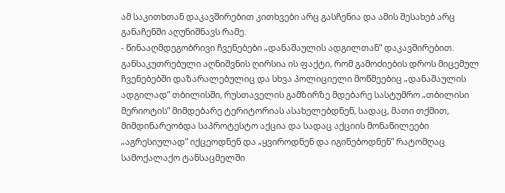ამ საკითხთან დაკავშირებით კითხვები არც გასჩენია და ამის შესახებ არც განაჩენში აღუნიშნავს რამე.
- წინააღმდეგობრივი ჩვენებები „დანაშაულის ადგილთან“ დაკავშირებით. განსაკუთრებული აღნიშვნის ღირსია ის ფაქტი, რომ გამოძიების დროს მიცემულ ჩვენებებში დაზარალებულიც და სხვა პოლიციელი მოწმეებიც „დანაშაულის ადგილად“ თბილისში, რუსთაველის გამზირზე მდებარე სასტუმრო „თბილისი მერიოტის“ მიმდებარე ტერიტორიას ასახელებდნენ, სადაც, მათი თქმით, მიმდინარეობდა საპროტესტო აქცია და სადაც აქციის მონაწილეები „აგრესიულად“ იქცეოდნენ და „ყვიროდნენ და იგინებოდნენ“ რატომღაც სამოქალაქო ტანსაცმელში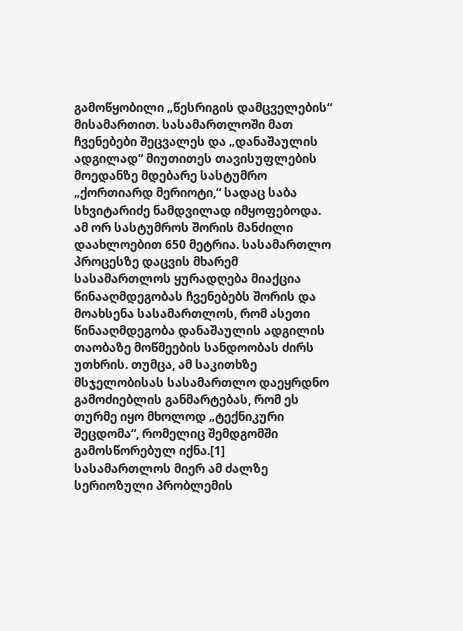გამოწყობილი „წესრიგის დამცველების“ მისამართით. სასამართლოში მათ ჩვენებები შეცვალეს და „დანაშაულის ადგილად“ მიუთითეს თავისუფლების მოედანზე მდებარე სასტუმრო „ქორთიარდ მერიოტი,“ სადაც საბა სხვიტარიძე ნამდვილად იმყოფებოდა. ამ ორ სასტუმროს შორის მანძილი დაახლოებით 650 მეტრია. სასამართლო პროცესზე დაცვის მხარემ სასამართლოს ყურადღება მიაქცია წინააღმდეგობას ჩვენებებს შორის და მოახსენა სასამართლოს, რომ ასეთი წინააღმდეგობა დანაშაულის ადგილის თაობაზე მოწმეების სანდოობას ძირს უთხრის. თუმცა, ამ საკითხზე მსჯელობისას სასამართლო დაეყრდნო გამოძიებლის განმარტებას, რომ ეს თურმე იყო მხოლოდ „ტექნიკური შეცდომა“, რომელიც შემდგომში გამოსწორებულ იქნა.[1]
სასამართლოს მიერ ამ ძალზე სერიოზული პრობლემის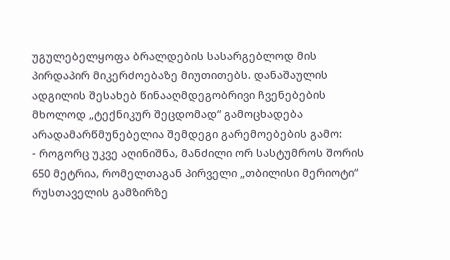უგულებელყოფა ბრალდების სასარგებლოდ მის პირდაპირ მიკერძოებაზე მიუთითებს. დანაშაულის ადგილის შესახებ წინააღმდეგობრივი ჩვენებების მხოლოდ „ტექნიკურ შეცდომად“ გამოცხადება არადამარწმუნებელია შემდეგი გარემოებების გამო:
- როგორც უკვე აღინიშნა, მანძილი ორ სასტუმროს შორის 650 მეტრია, რომელთაგან პირველი „თბილისი მერიოტი“ რუსთაველის გამზირზე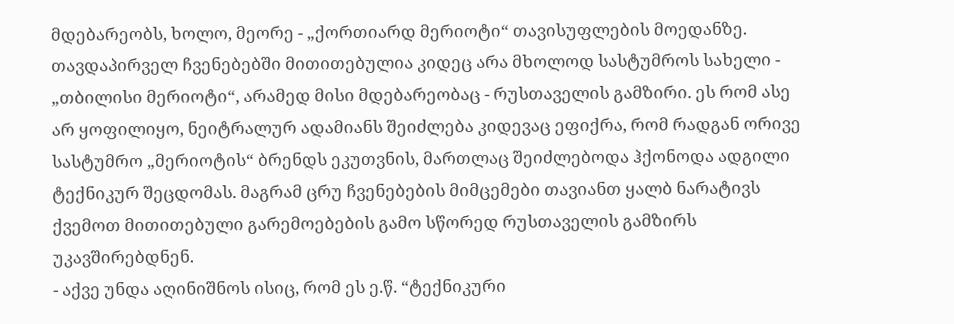მდებარეობს, ხოლო, მეორე - „ქორთიარდ მერიოტი“ თავისუფლების მოედანზე. თავდაპირველ ჩვენებებში მითითებულია კიდეც არა მხოლოდ სასტუმროს სახელი - „თბილისი მერიოტი“, არამედ მისი მდებარეობაც - რუსთაველის გამზირი. ეს რომ ასე არ ყოფილიყო, ნეიტრალურ ადამიანს შეიძლება კიდევაც ეფიქრა, რომ რადგან ორივე სასტუმრო „მერიოტის“ ბრენდს ეკუთვნის, მართლაც შეიძლებოდა ჰქონოდა ადგილი ტექნიკურ შეცდომას. მაგრამ ცრუ ჩვენებების მიმცემები თავიანთ ყალბ ნარატივს ქვემოთ მითითებული გარემოებების გამო სწორედ რუსთაველის გამზირს უკავშირებდნენ.
- აქვე უნდა აღინიშნოს ისიც, რომ ეს ე.წ. “ტექნიკური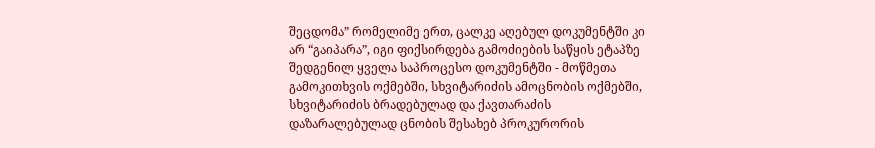შეცდომა” რომელიმე ერთ, ცალკე აღებულ დოკუმენტში კი არ “გაიპარა”, იგი ფიქსირდება გამოძიების საწყის ეტაპზე შედგენილ ყველა საპროცესო დოკუმენტში - მოწმეთა გამოკითხვის ოქმებში, სხვიტარიძის ამოცნობის ოქმებში, სხვიტარიძის ბრადებულად და ქავთარაძის დაზარალებულად ცნობის შესახებ პროკურორის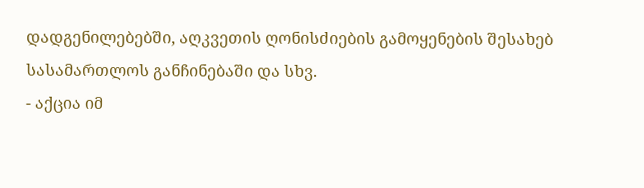დადგენილებებში, აღკვეთის ღონისძიების გამოყენების შესახებ სასამართლოს განჩინებაში და სხვ.
- აქცია იმ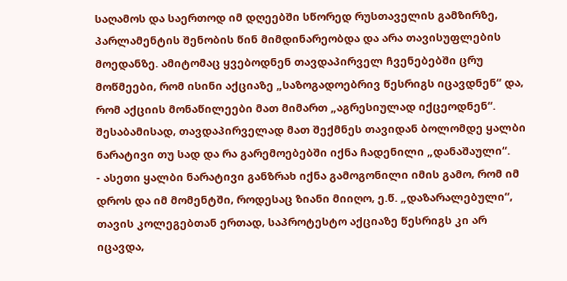საღამოს და საერთოდ იმ დღეებში სწორედ რუსთაველის გამზირზე, პარლამენტის შენობის წინ მიმდინარეობდა და არა თავისუფლების მოედანზე. ამიტომაც ყვებოდნენ თავდაპირველ ჩვენებებში ცრუ მოწმეები, რომ ისინი აქციაზე „საზოგადოებრივ წესრიგს იცავდნენ“ და, რომ აქციის მონაწილეები მათ მიმართ „აგრესიულად იქცეოდნენ“. შესაბამისად, თავდაპირველად მათ შექმნეს თავიდან ბოლომდე ყალბი ნარატივი თუ სად და რა გარემოებებში იქნა ჩადენილი „დანაშაული“.
- ასეთი ყალბი ნარატივი განზრახ იქნა გამოგონილი იმის გამო, რომ იმ დროს და იმ მომენტში, როდესაც ზიანი მიიღო, ე.წ. „დაზარალებული“, თავის კოლეგებთან ერთად, საპროტესტო აქციაზე წესრიგს კი არ იცავდა,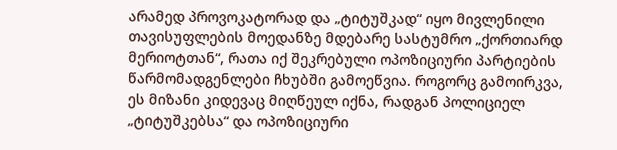არამედ პროვოკატორად და „ტიტუშკად“ იყო მივლენილი თავისუფლების მოედანზე მდებარე სასტუმრო „ქორთიარდ მერიოტთან“, რათა იქ შეკრებული ოპოზიციური პარტიების წარმომადგენლები ჩხუბში გამოეწვია. როგორც გამოირკვა, ეს მიზანი კიდევაც მიღწეულ იქნა, რადგან პოლიციელ „ტიტუშკებსა“ და ოპოზიციური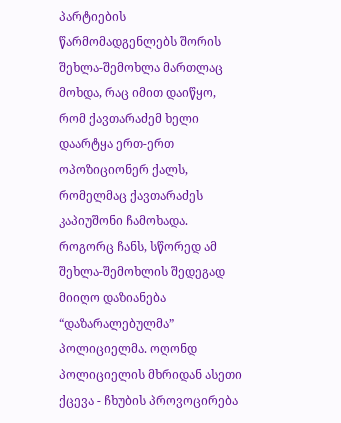პარტიების წარმომადგენლებს შორის შეხლა-შემოხლა მართლაც მოხდა, რაც იმით დაიწყო, რომ ქავთარაძემ ხელი დაარტყა ერთ-ერთ ოპოზიციონერ ქალს, რომელმაც ქავთარაძეს კაპიუშონი ჩამოხადა. როგორც ჩანს, სწორედ ამ შეხლა-შემოხლის შედეგად მიიღო დაზიანება “დაზარალებულმა” პოლიციელმა. ოღონდ პოლიციელის მხრიდან ასეთი ქცევა - ჩხუბის პროვოცირება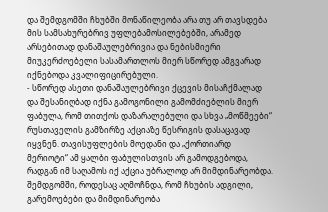და შემდგომში ჩხუბში მონაწილეობა არა თუ არ თავსდება მის სამსახურებრივ უფლებამოსილებებში, არამედ არსებითად დანაშაულებრივია და ნებისმიერი მიუკერძოებელი სასამართლოს მიერ სწორედ ამგვარად იქნებოდა კვალიფიცირებული.
- სწორედ ასეთი დანაშაულებრივი ქცევის მისაჩქმალად და შესანიღბად იქნა გამოგონილი გამომძიებლის მიერ ფაბულა, რომ თითქოს დაზარალებული და სხვა „მოწმეები“ რუსთაველის გამზირზე აქციაზე წესრიგის დასაცავად იყვნენ. თავისუფლების მოედანი და „ქორთიარდ მერიოტი“ ამ ყალბი ფაბულისთვის არ გამოდგებოდა, რადგან იმ საღამოს იქ აქცია უბრალოდ არ მიმდინარეობდა. შემდგომში, როდესაც აღმოჩნდა, რომ ჩხუბის ადგილი, გარემოებები და მიმდინარეობა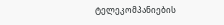ტელეკომპანიების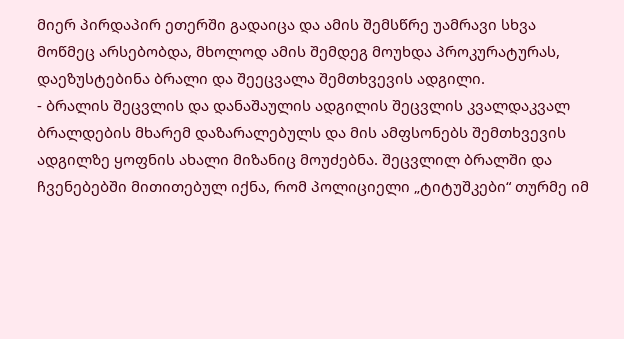მიერ პირდაპირ ეთერში გადაიცა და ამის შემსწრე უამრავი სხვა მოწმეც არსებობდა, მხოლოდ ამის შემდეგ მოუხდა პროკურატურას, დაეზუსტებინა ბრალი და შეეცვალა შემთხვევის ადგილი.
- ბრალის შეცვლის და დანაშაულის ადგილის შეცვლის კვალდაკვალ ბრალდების მხარემ დაზარალებულს და მის ამფსონებს შემთხვევის ადგილზე ყოფნის ახალი მიზანიც მოუძებნა. შეცვლილ ბრალში და ჩვენებებში მითითებულ იქნა, რომ პოლიციელი „ტიტუშკები“ თურმე იმ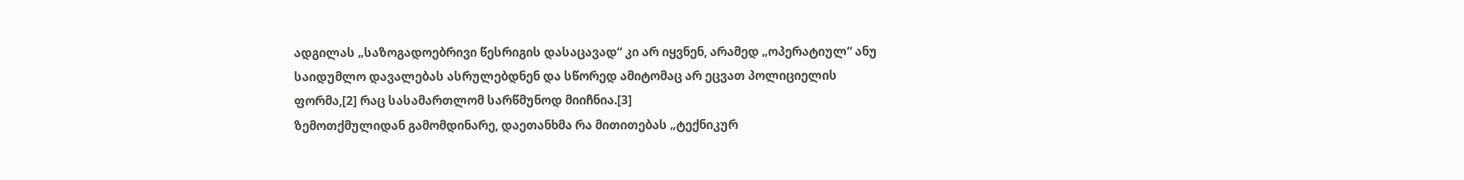ადგილას „საზოგადოებრივი წესრიგის დასაცავად“ კი არ იყვნენ, არამედ „ოპერატიულ“ ანუ საიდუმლო დავალებას ასრულებდნენ და სწორედ ამიტომაც არ ეცვათ პოლიციელის ფორმა,[2] რაც სასამართლომ სარწმუნოდ მიიჩნია.[3]
ზემოთქმულიდან გამომდინარე, დაეთანხმა რა მითითებას „ტექნიკურ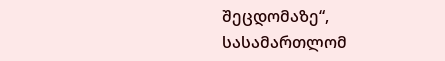შეცდომაზე“, სასამართლომ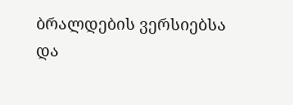ბრალდების ვერსიებსა და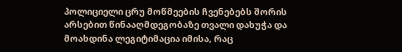პოლიციელი ცრუ მოწმეების ჩვენებებს შორის არსებით წინააღმდეგობაზე თვალი დახუჭა და მოახდინა ლეგიტიმაცია იმისა, რაც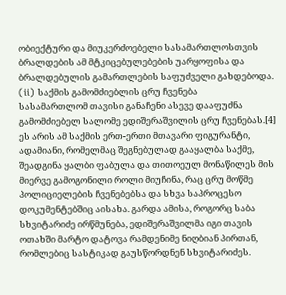ობიექტური და მიუკერძოებელი სასამართლოსთვის ბრალდების ამ მტკიცებულებების უარყოფისა და ბრალდებულის გამართლების საფუძველი გახდებოდა.
(ii) საქმის გამომძიებლის ცრუ ჩვენება
სასამართლომ თავისი განაჩენი ასევე დააფუძნა გამომძიებელ სალომე ედიშერაშვილის ცრუ ჩვენებას.[4] ეს არის ამ საქმის ერთ-ერთი მთავარი ფიგურანტი, ადამიანი, რომელმაც შეგნებულად გააყალბა საქმე, შეადგინა ყალბი ფაბულა და თითოეულ მონაწილეს მის მიერვე გამოგონილი როლი მიუჩინა, რაც ცრუ მოწმე პოლიციელების ჩვენებებსა და სხვა საპროცესო დოკუმენტებშიც აისახა. გარდა ამისა, როგორც საბა სხვიტარიძე ირწმუნება, ედიშერაშვილმა იგი თავის ოთახში მარტო დატოვა რამდენიმე ნიღბიან პირთან, რომლებიც სასტიკად გაუსწორდნენ სხვიტარიძეს.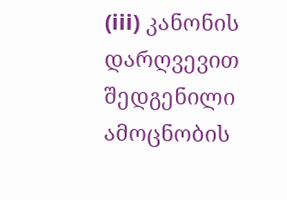(iii) კანონის დარღვევით შედგენილი ამოცნობის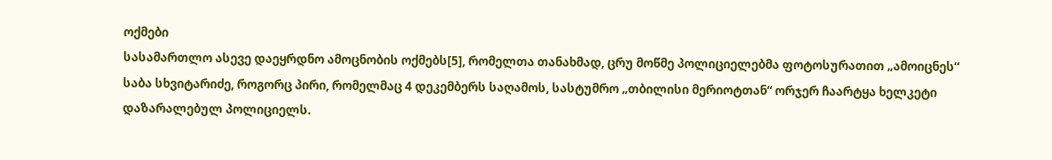ოქმები
სასამართლო ასევე დაეყრდნო ამოცნობის ოქმებს[5], რომელთა თანახმად, ცრუ მოწმე პოლიციელებმა ფოტოსურათით „ამოიცნეს“ საბა სხვიტარიძე, როგორც პირი, რომელმაც 4 დეკემბერს საღამოს, სასტუმრო „თბილისი მერიოტთან“ ორჯერ ჩაარტყა ხელკეტი დაზარალებულ პოლიციელს.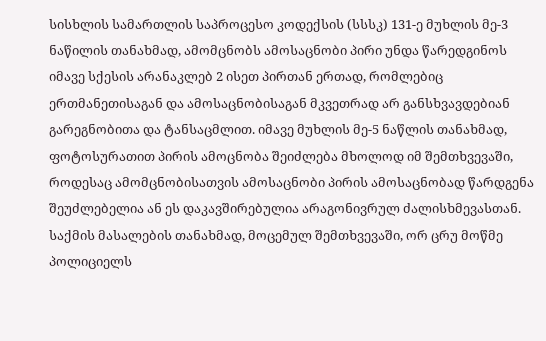სისხლის სამართლის საპროცესო კოდექსის (სსსკ) 131-ე მუხლის მე-3 ნაწილის თანახმად, ამომცნობს ამოსაცნობი პირი უნდა წარედგინოს იმავე სქესის არანაკლებ 2 ისეთ პირთან ერთად, რომლებიც ერთმანეთისაგან და ამოსაცნობისაგან მკვეთრად არ განსხვავდებიან გარეგნობითა და ტანსაცმლით. იმავე მუხლის მე-5 ნაწლის თანახმად, ფოტოსურათით პირის ამოცნობა შეიძლება მხოლოდ იმ შემთხვევაში, როდესაც ამომცნობისათვის ამოსაცნობი პირის ამოსაცნობად წარდგენა შეუძლებელია ან ეს დაკავშირებულია არაგონივრულ ძალისხმევასთან.
საქმის მასალების თანახმად, მოცემულ შემთხვევაში, ორ ცრუ მოწმე პოლიციელს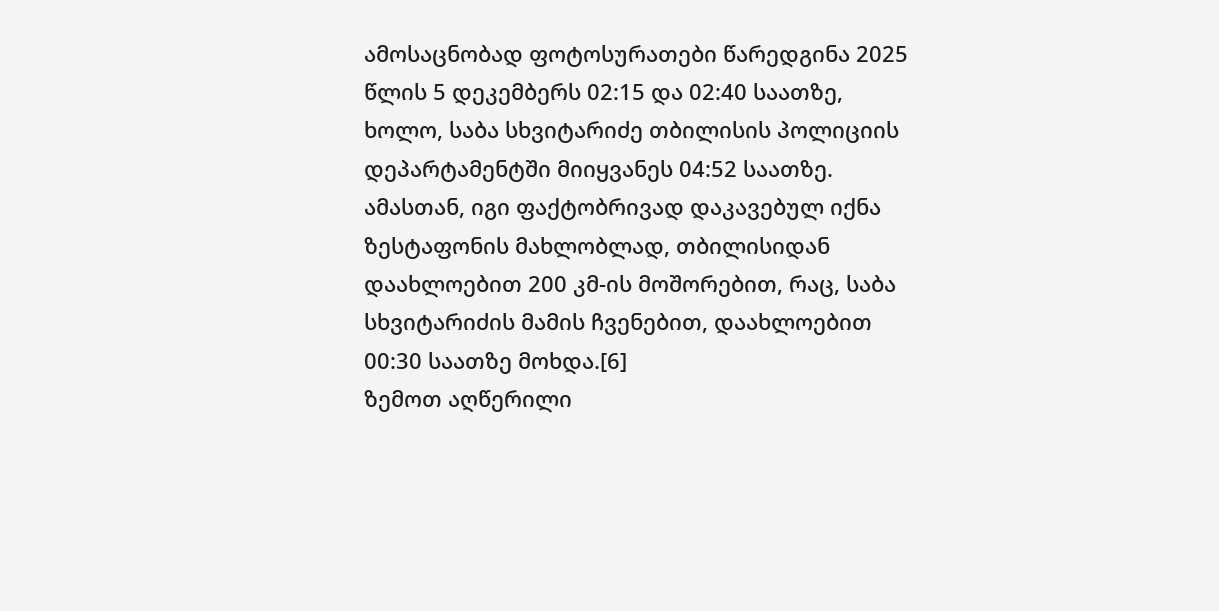ამოსაცნობად ფოტოსურათები წარედგინა 2025 წლის 5 დეკემბერს 02:15 და 02:40 საათზე, ხოლო, საბა სხვიტარიძე თბილისის პოლიციის დეპარტამენტში მიიყვანეს 04:52 საათზე. ამასთან, იგი ფაქტობრივად დაკავებულ იქნა ზესტაფონის მახლობლად, თბილისიდან დაახლოებით 200 კმ-ის მოშორებით, რაც, საბა სხვიტარიძის მამის ჩვენებით, დაახლოებით 00:30 საათზე მოხდა.[6]
ზემოთ აღწერილი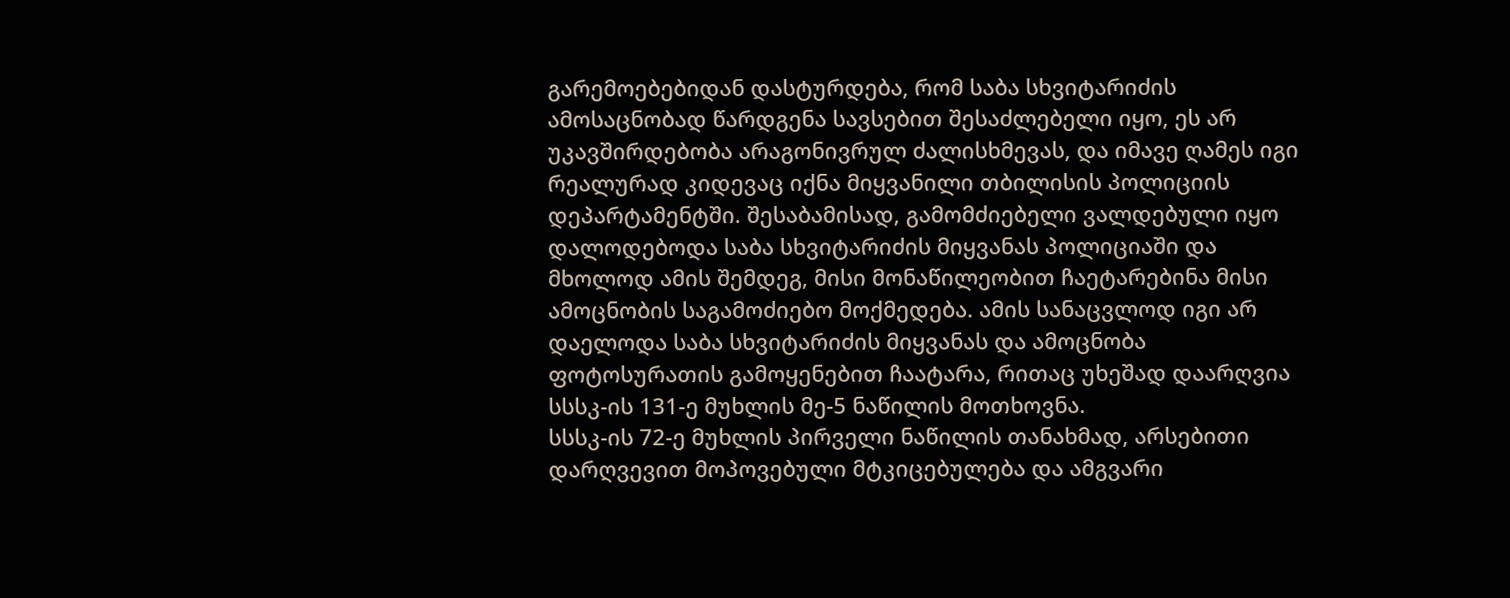გარემოებებიდან დასტურდება, რომ საბა სხვიტარიძის ამოსაცნობად წარდგენა სავსებით შესაძლებელი იყო, ეს არ უკავშირდებობა არაგონივრულ ძალისხმევას, და იმავე ღამეს იგი რეალურად კიდევაც იქნა მიყვანილი თბილისის პოლიციის დეპარტამენტში. შესაბამისად, გამომძიებელი ვალდებული იყო დალოდებოდა საბა სხვიტარიძის მიყვანას პოლიციაში და მხოლოდ ამის შემდეგ, მისი მონაწილეობით ჩაეტარებინა მისი ამოცნობის საგამოძიებო მოქმედება. ამის სანაცვლოდ იგი არ დაელოდა საბა სხვიტარიძის მიყვანას და ამოცნობა ფოტოსურათის გამოყენებით ჩაატარა, რითაც უხეშად დაარღვია სსსკ-ის 131-ე მუხლის მე-5 ნაწილის მოთხოვნა.
სსსკ-ის 72-ე მუხლის პირველი ნაწილის თანახმად, არსებითი დარღვევით მოპოვებული მტკიცებულება და ამგვარი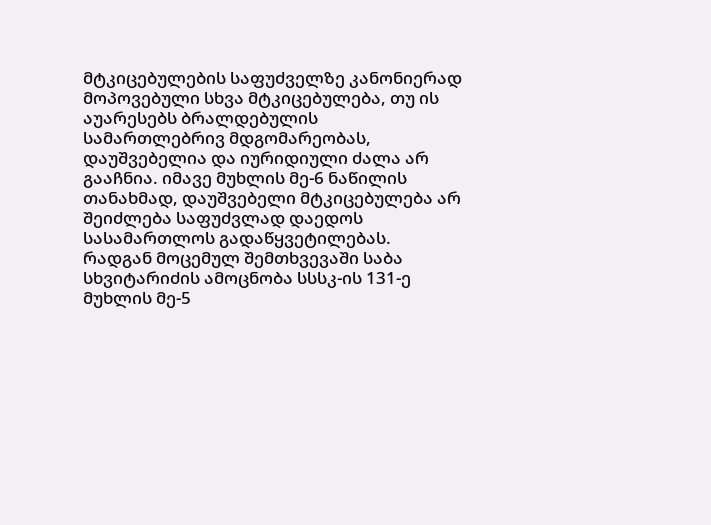მტკიცებულების საფუძველზე კანონიერად მოპოვებული სხვა მტკიცებულება, თუ ის აუარესებს ბრალდებულის სამართლებრივ მდგომარეობას, დაუშვებელია და იურიდიული ძალა არ გააჩნია. იმავე მუხლის მე-6 ნაწილის თანახმად, დაუშვებელი მტკიცებულება არ შეიძლება საფუძვლად დაედოს სასამართლოს გადაწყვეტილებას.
რადგან მოცემულ შემთხვევაში საბა სხვიტარიძის ამოცნობა სსსკ-ის 131-ე მუხლის მე-5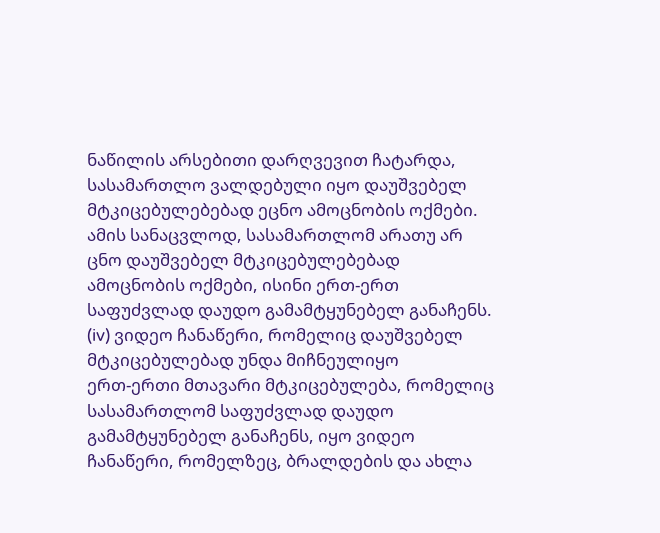ნაწილის არსებითი დარღვევით ჩატარდა, სასამართლო ვალდებული იყო დაუშვებელ მტკიცებულებებად ეცნო ამოცნობის ოქმები. ამის სანაცვლოდ, სასამართლომ არათუ არ ცნო დაუშვებელ მტკიცებულებებად ამოცნობის ოქმები, ისინი ერთ-ერთ საფუძვლად დაუდო გამამტყუნებელ განაჩენს.
(iv) ვიდეო ჩანაწერი, რომელიც დაუშვებელ მტკიცებულებად უნდა მიჩნეულიყო
ერთ-ერთი მთავარი მტკიცებულება, რომელიც სასამართლომ საფუძვლად დაუდო გამამტყუნებელ განაჩენს, იყო ვიდეო ჩანაწერი, რომელზეც, ბრალდების და ახლა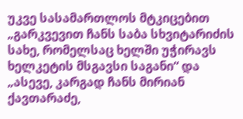უკვე სასამართლოს მტკიცებით „გარკვევით ჩანს საბა სხვიტარიძის სახე, რომელსაც ხელში უჭირავს ხელკეტის მსგავსი საგანი“ და „ასევე, კარგად ჩანს მირიან ქავთარაძე,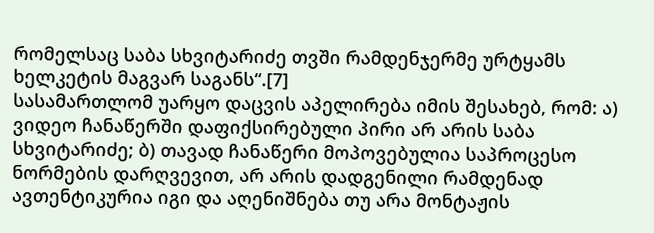რომელსაც საბა სხვიტარიძე თვში რამდენჯერმე ურტყამს ხელკეტის მაგვარ საგანს“.[7]
სასამართლომ უარყო დაცვის აპელირება იმის შესახებ, რომ: ა) ვიდეო ჩანაწერში დაფიქსირებული პირი არ არის საბა სხვიტარიძე; ბ) თავად ჩანაწერი მოპოვებულია საპროცესო ნორმების დარღვევით, არ არის დადგენილი რამდენად ავთენტიკურია იგი და აღენიშნება თუ არა მონტაჟის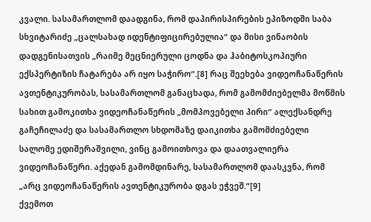კვალი. სასამართლომ დაადგინა, რომ დაპირისპირების ეპიზოდში საბა სხვიტარიძე „ცალსახად იდენტიფიცირებულია“ და მისი ვინაობის დადგენისათვის „რაიმე მეცნიერული ცოდნა და ჰაბიტოსკოპიური ექსპერტიზის ჩატარება არ იყო საჭირო“.[8] რაც შეეხება ვიდეოჩანაწერის ავთენტიკურობას, სასამართლომ განაცხადა, რომ გამომძიებელმა მოწმის სახით გამოკითხა ვიდეოჩანაწერის „მომპოვებელი პირი“ ალექსანდრე გაჩეჩილაძე და სასამართლო სხდომაზე დაიკითხა გამომძიებელი სალომე ედიშერაშვილი, ვინც გამოითხოვა და დაათვალიერა ვიდეოჩანაწერი. აქედან გამომდინარე, სასამართლომ დაასკვნა, რომ „არც ვიდეოჩანაწერის ავთენტიკურობა დგას ეჭვეშ.“[9]
ქვემოთ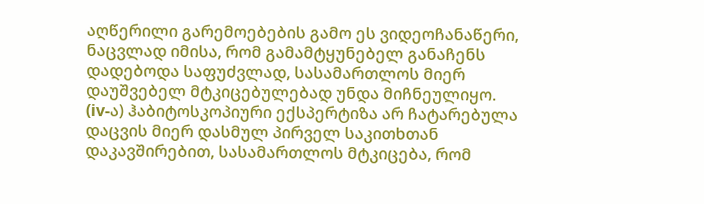აღწერილი გარემოებების გამო ეს ვიდეოჩანაწერი, ნაცვლად იმისა, რომ გამამტყუნებელ განაჩენს დადებოდა საფუძვლად, სასამართლოს მიერ დაუშვებელ მტკიცებულებად უნდა მიჩნეულიყო.
(iv-ა) ჰაბიტოსკოპიური ექსპერტიზა არ ჩატარებულა
დაცვის მიერ დასმულ პირველ საკითხთან დაკავშირებით, სასამართლოს მტკიცება, რომ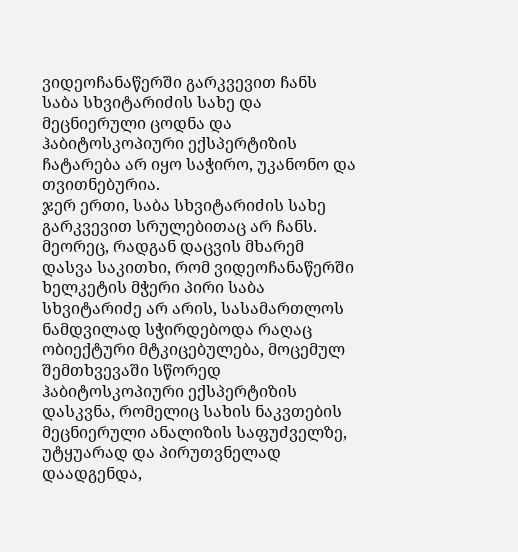ვიდეოჩანაწერში გარკვევით ჩანს საბა სხვიტარიძის სახე და მეცნიერული ცოდნა და ჰაბიტოსკოპიური ექსპერტიზის ჩატარება არ იყო საჭირო, უკანონო და თვითნებურია.
ჯერ ერთი, საბა სხვიტარიძის სახე გარკვევით სრულებითაც არ ჩანს. მეორეც, რადგან დაცვის მხარემ დასვა საკითხი, რომ ვიდეოჩანაწერში ხელკეტის მჭერი პირი საბა სხვიტარიძე არ არის, სასამართლოს ნამდვილად სჭირდებოდა რაღაც ობიექტური მტკიცებულება, მოცემულ შემთხვევაში სწორედ ჰაბიტოსკოპიური ექსპერტიზის დასკვნა, რომელიც სახის ნაკვთების მეცნიერული ანალიზის საფუძველზე, უტყუარად და პირუთვნელად დაადგენდა,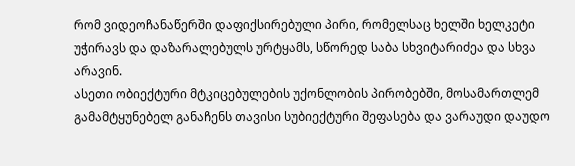რომ ვიდეოჩანაწერში დაფიქსირებული პირი, რომელსაც ხელში ხელკეტი უჭირავს და დაზარალებულს ურტყამს, სწორედ საბა სხვიტარიძეა და სხვა არავინ.
ასეთი ობიექტური მტკიცებულების უქონლობის პირობებში, მოსამართლემ გამამტყუნებელ განაჩენს თავისი სუბიექტური შეფასება და ვარაუდი დაუდო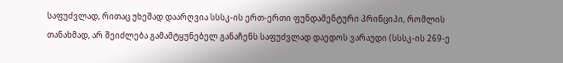საფუძვლად, რითაც უხეშად დაარღვია სსსკ-ის ერთ-ერთი ფუნდამენტური პრინციპი, რომლის თანახმად, არ შეიძლება გამამტყუნებელ განაჩენს საფუძვლად დაედოს ვარაუდი (სსსკ-ის 269-ე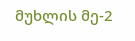მუხლის მე-2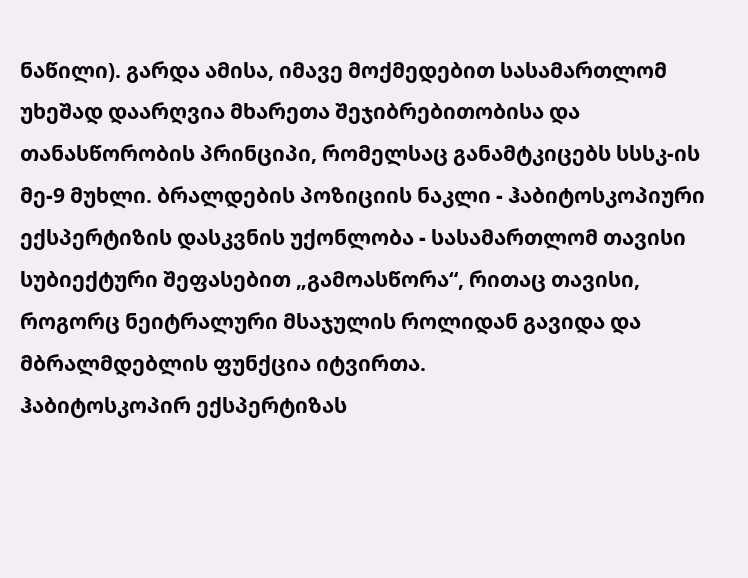ნაწილი). გარდა ამისა, იმავე მოქმედებით სასამართლომ უხეშად დაარღვია მხარეთა შეჯიბრებითობისა და თანასწორობის პრინციპი, რომელსაც განამტკიცებს სსსკ-ის მე-9 მუხლი. ბრალდების პოზიციის ნაკლი - ჰაბიტოსკოპიური ექსპერტიზის დასკვნის უქონლობა - სასამართლომ თავისი სუბიექტური შეფასებით „გამოასწორა“, რითაც თავისი, როგორც ნეიტრალური მსაჯულის როლიდან გავიდა და მბრალმდებლის ფუნქცია იტვირთა.
ჰაბიტოსკოპირ ექსპერტიზას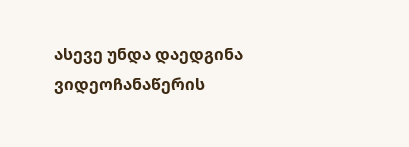ასევე უნდა დაედგინა ვიდეოჩანაწერის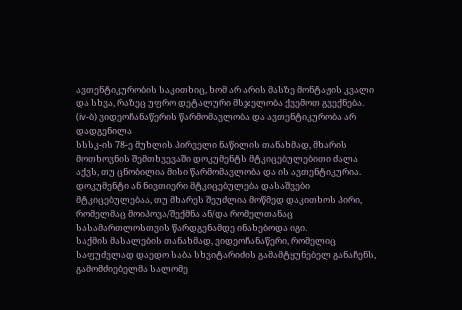ავთენტიკურობის საკითხიც, ხომ არ არის მასზე მონტაჟის კვალი და სხვა, რაზეც უფრო დეტალური მსჯელობა ქვემოთ გვექნება.
(iv-ბ) ვიდეოჩანაწერის წარმომავლობა და ავთენტიკურობა არ დადგენილა
სსსკ-ის 78-ე მუხლის პირველი ნაწილის თანახმად, მხარის მოთხოვნის შემთხვევაში დოკუმენტს მტკიცებულებითი ძალა აქვს, თუ ცნობილია მისი წარმომავლობა და ის ავთენტიკურია. დოკუმენტი ან ნივთიერი მტკიცებულება დასაშვები მტკიცებულებაა, თუ მხარეს შეუძლია მოწმედ დაკითხოს პირი, რომელმაც მოიპოვა/შექმნა ან/და რომელთანაც სასამართლოსთვის წარდგენამდე ინახებოდა იგი.
საქმის მასალების თანახმად, ვიდეოჩანაწერი, რომელიც საფუძვლად დაედო საბა სხვიტარიძის გამამტყუნებელ განაჩენს, გამომძიებელმა სალომე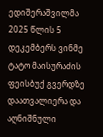ედიშერაშვილმა 2025 წლის 5 დეკემბერს ვინმე ტატო მაისურაძის ფეისბუქ გვერდზე დაათვალიერა და აღნიშნული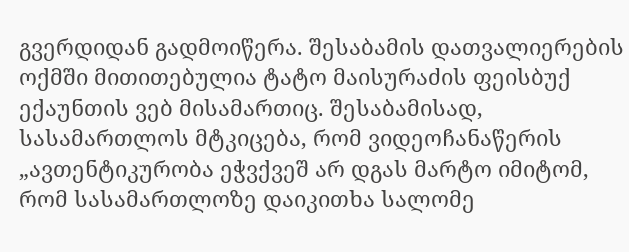გვერდიდან გადმოიწერა. შესაბამის დათვალიერების ოქმში მითითებულია ტატო მაისურაძის ფეისბუქ ექაუნთის ვებ მისამართიც. შესაბამისად, სასამართლოს მტკიცება, რომ ვიდეოჩანაწერის „ავთენტიკურობა ეჭვქვეშ არ დგას მარტო იმიტომ, რომ სასამართლოზე დაიკითხა სალომე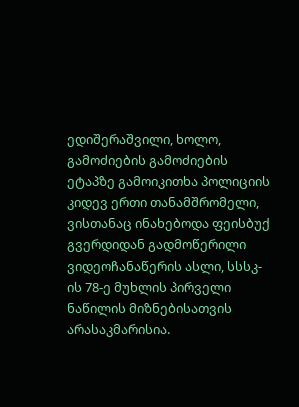ედიშერაშვილი, ხოლო, გამოძიების გამოძიების ეტაპზე გამოიკითხა პოლიციის კიდევ ერთი თანამშრომელი, ვისთანაც ინახებოდა ფეისბუქ გვერდიდან გადმოწერილი ვიდეოჩანაწერის ასლი, სსსკ-ის 78-ე მუხლის პირველი ნაწილის მიზნებისათვის არასაკმარისია.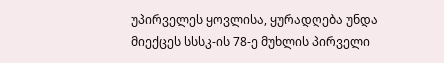უპირველეს ყოვლისა, ყურადღება უნდა მიექცეს სსსკ-ის 78-ე მუხლის პირველი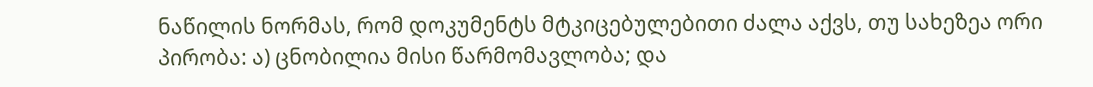ნაწილის ნორმას, რომ დოკუმენტს მტკიცებულებითი ძალა აქვს, თუ სახეზეა ორი პირობა: ა) ცნობილია მისი წარმომავლობა; და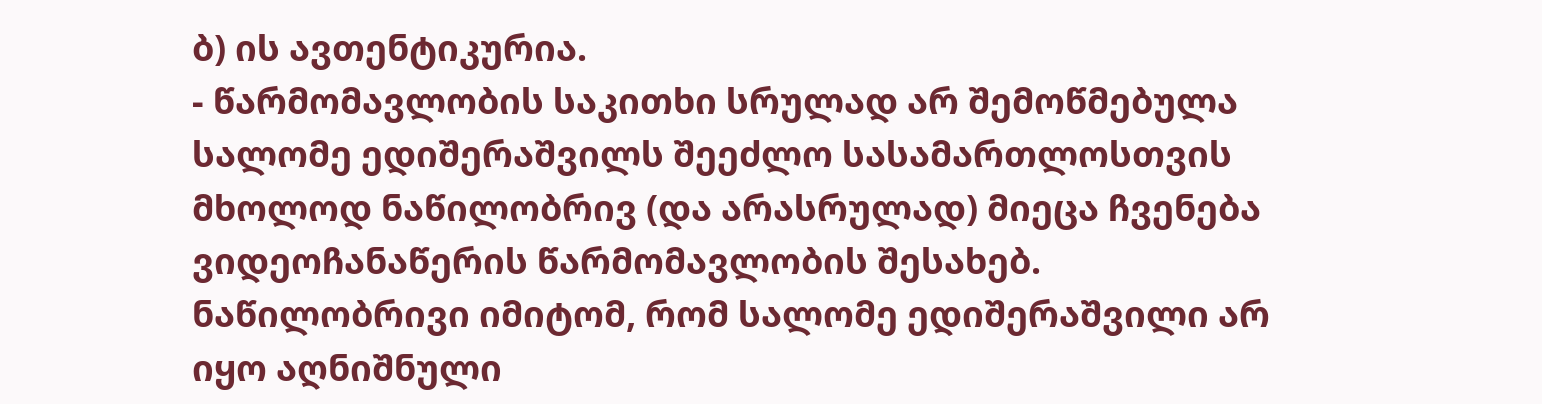ბ) ის ავთენტიკურია.
- წარმომავლობის საკითხი სრულად არ შემოწმებულა
სალომე ედიშერაშვილს შეეძლო სასამართლოსთვის მხოლოდ ნაწილობრივ (და არასრულად) მიეცა ჩვენება ვიდეოჩანაწერის წარმომავლობის შესახებ. ნაწილობრივი იმიტომ, რომ სალომე ედიშერაშვილი არ იყო აღნიშნული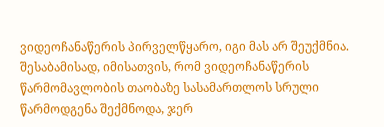ვიდეოჩანაწერის პირველწყარო, იგი მას არ შეუქმნია. შესაბამისად, იმისათვის, რომ ვიდეოჩანაწერის წარმომავლობის თაობაზე სასამართლოს სრული წარმოდგენა შექმნოდა, ჯერ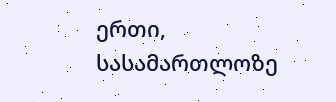ერთი, სასამართლოზე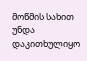მოწმის სახით უნდა დაკითხულიყო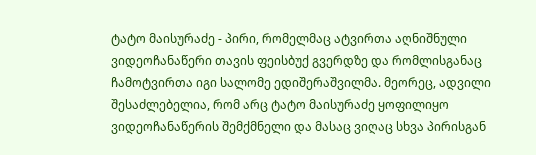ტატო მაისურაძე - პირი, რომელმაც ატვირთა აღნიშნული ვიდეოჩანაწერი თავის ფეისბუქ გვერდზე და რომლისგანაც ჩამოტვირთა იგი სალომე ედიშერაშვილმა. მეორეც, ადვილი შესაძლებელია, რომ არც ტატო მაისურაძე ყოფილიყო ვიდეოჩანაწერის შემქმნელი და მასაც ვიღაც სხვა პირისგან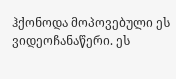ჰქონოდა მოპოვებული ეს ვიდეოჩანაწერი. ეს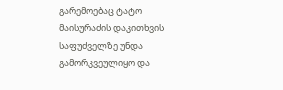გარემოებაც ტატო მაისურაძის დაკითხვის საფუძველზე უნდა გამორკვეულიყო და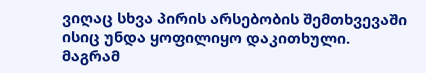ვიღაც სხვა პირის არსებობის შემთხვევაში ისიც უნდა ყოფილიყო დაკითხული.
მაგრამ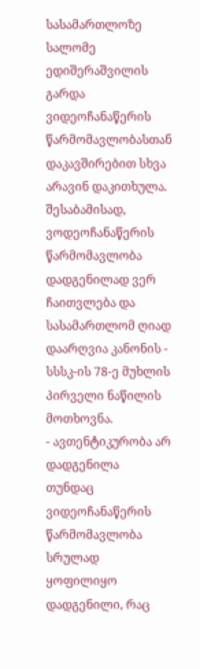სასამართლოზე სალომე ედიშერაშვილის გარდა ვიდეოჩანაწერის წარმომავლობასთან დაკავშირებით სხვა არავინ დაკითხულა. შესაბამისად, ვოდეოჩანაწერის წარმომავლობა დადგენილად ვერ ჩაითვლება და სასამართლომ ღიად დაარღვია კანონის - სსსკ-ის 78-ე მუხლის პირველი ნაწილის მოთხოვნა.
- ავთენტიკურობა არ დადგენილა
თუნდაც ვიდეოჩანაწერის წარმომავლობა სრულად ყოფილიყო დადგენილი, რაც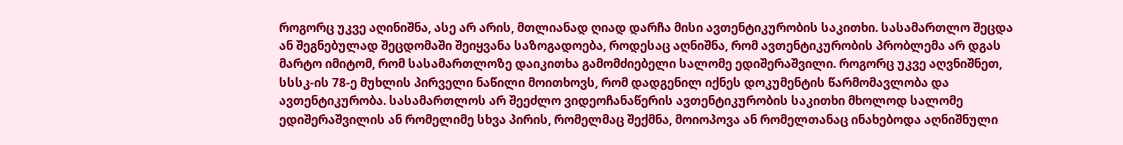როგორც უკვე აღინიშნა, ასე არ არის, მთლიანად ღიად დარჩა მისი ავთენტიკურობის საკითხი. სასამართლო შეცდა ან შეგნებულად შეცდომაში შეიყვანა საზოგადოება, როდესაც აღნიშნა, რომ ავთენტიკურობის პრობლემა არ დგას მარტო იმიტომ, რომ სასამართლოზე დაიკითხა გამომძიებელი სალომე ედიშერაშვილი. როგორც უკვე აღვნიშნეთ, სსსკ-ის 78-ე მუხლის პირველი ნაწილი მოითხოვს, რომ დადგენილ იქნეს დოკუმენტის წარმომავლობა და ავთენტიკურობა. სასამართლოს არ შეეძლო ვიდეოჩანაწერის ავთენტიკურობის საკითხი მხოლოდ სალომე ედიშერაშვილის ან რომელიმე სხვა პირის, რომელმაც შექმნა, მოიოპოვა ან რომელთანაც ინახებოდა აღნიშნული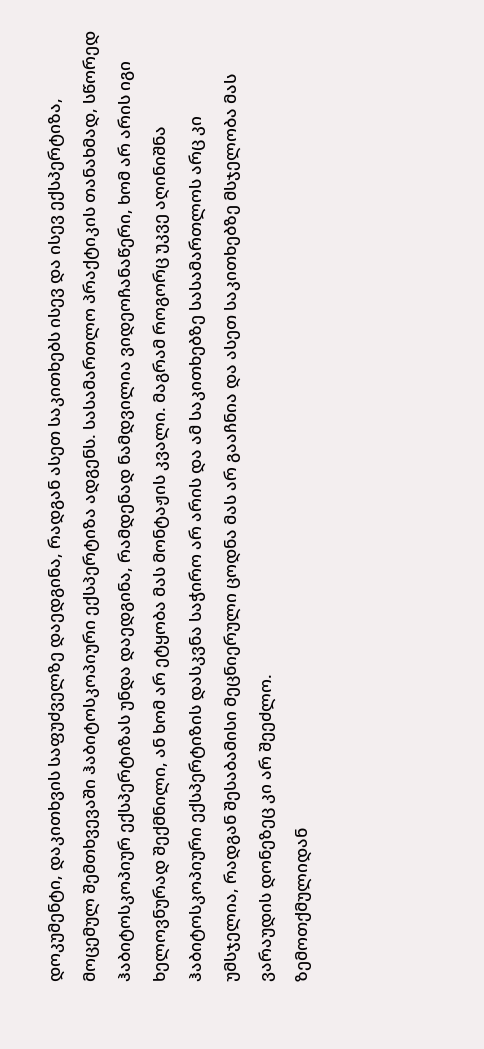დოკუმენტი, დაკითხვის საფუძველზე დაედგინა, რადგან ასეთ საკითხებს ისევ და ისევ ექსპერტიზა, მოცემულ შემთხვევაში ჰაბიტოსკოპიური ექსპერტიზა ადგენს. სასამართლო პრაქტიკის თანახმად, სწორედ ჰაბიტოსკოპიურ ექსპერტიზას უნდა დაედგინა, რამდენად ნამდვილია ვიდეოჩანაწერი, ხომ არ არის იგი ხელოვნურად შექმნილი, ან ხომ არ ეტყობა მას მონტაჟის კვალი. მაგრამ როგორც უკვე აღინიშნა ჰაბიტოსკოპიური ექსპერტიზის დასკვნა საჭირო არ არის და ამ საკითხებზე სასამართლოს არც კი უმსჯელია, რადგან შესაბამისი მეცნიერული ცოდნა მას არ გააჩნია და ასეთ საკითხებზე მსჯელობა მას ვარაუდის დონეზეც კი არ შეეძლო.
ზემოთქმულიდან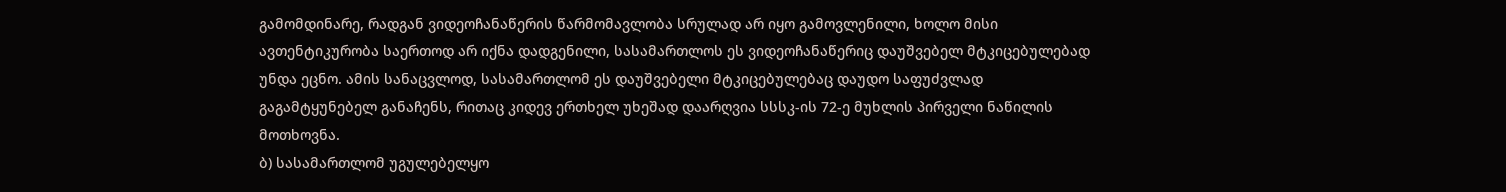გამომდინარე, რადგან ვიდეოჩანაწერის წარმომავლობა სრულად არ იყო გამოვლენილი, ხოლო მისი ავთენტიკურობა საერთოდ არ იქნა დადგენილი, სასამართლოს ეს ვიდეოჩანაწერიც დაუშვებელ მტკიცებულებად უნდა ეცნო. ამის სანაცვლოდ, სასამართლომ ეს დაუშვებელი მტკიცებულებაც დაუდო საფუძვლად გაგამტყუნებელ განაჩენს, რითაც კიდევ ერთხელ უხეშად დაარღვია სსსკ-ის 72-ე მუხლის პირველი ნაწილის მოთხოვნა.
ბ) სასამართლომ უგულებელყო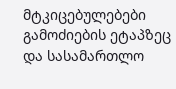მტკიცებულებები
გამოძიების ეტაპზეც და სასამართლო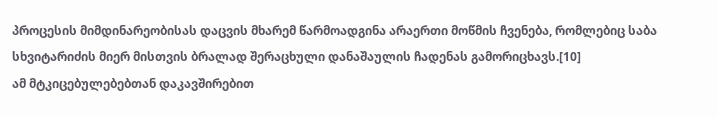პროცესის მიმდინარეობისას დაცვის მხარემ წარმოადგინა არაერთი მოწმის ჩვენება, რომლებიც საბა სხვიტარიძის მიერ მისთვის ბრალად შერაცხული დანაშაულის ჩადენას გამორიცხავს.[10]
ამ მტკიცებულებებთან დაკავშირებით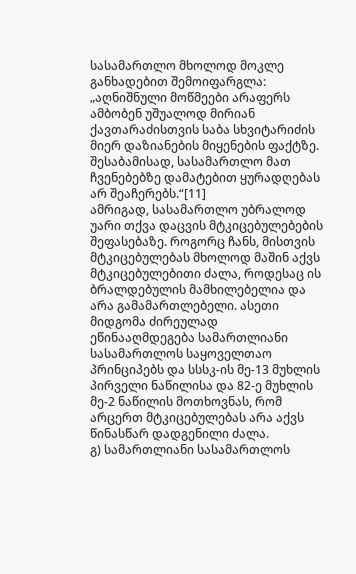სასამართლო მხოლოდ მოკლე განხადებით შემოიფარგლა:
„აღნიშნული მოწმეები არაფერს ამბობენ უშუალოდ მირიან ქავთარაძისთვის საბა სხვიტარიძის მიერ დაზიანების მიყენების ფაქტზე. შესაბამისად, სასამართლო მათ ჩვენებებზე დამატებით ყურადღებას არ შეაჩერებს.“[11]
ამრიგად, სასამართლო უბრალოდ უარი თქვა დაცვის მტკიცებულებების შეფასებაზე. როგორც ჩანს, მისთვის მტკიცებულებას მხოლოდ მაშინ აქვს მტკიცებულებითი ძალა, როდესაც ის ბრალდებულის მამხილებელია და არა გამამართლებელი. ასეთი მიდგომა ძირეულად ეწინააღმდეგება სამართლიანი სასამართლოს საყოველთაო პრინციპებს და სსსკ-ის მე-13 მუხლის პირველი ნაწილისა და 82-ე მუხლის მე-2 ნაწილის მოთხოვნას, რომ არცერთ მტკიცებულებას არა აქვს წინასწარ დადგენილი ძალა.
გ) სამართლიანი სასამართლოს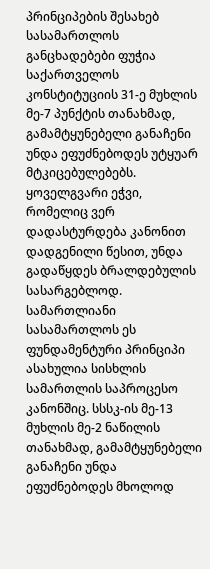პრინციპების შესახებ სასამართლოს განცხადებები ფუჭია
საქართველოს კონსტიტუციის 31-ე მუხლის მე-7 პუნქტის თანახმად, გამამტყუნებელი განაჩენი უნდა ეფუძნებოდეს უტყუარ მტკიცებულებებს. ყოველგვარი ეჭვი, რომელიც ვერ დადასტურდება კანონით დადგენილი წესით, უნდა გადაწყდეს ბრალდებულის სასარგებლოდ.
სამართლიანი სასამართლოს ეს ფუნდამენტური პრინციპი ასახულია სისხლის სამართლის საპროცესო კანონშიც. სსსკ-ის მე-13 მუხლის მე-2 ნაწილის თანახმად, გამამტყუნებელი განაჩენი უნდა ეფუძნებოდეს მხოლოდ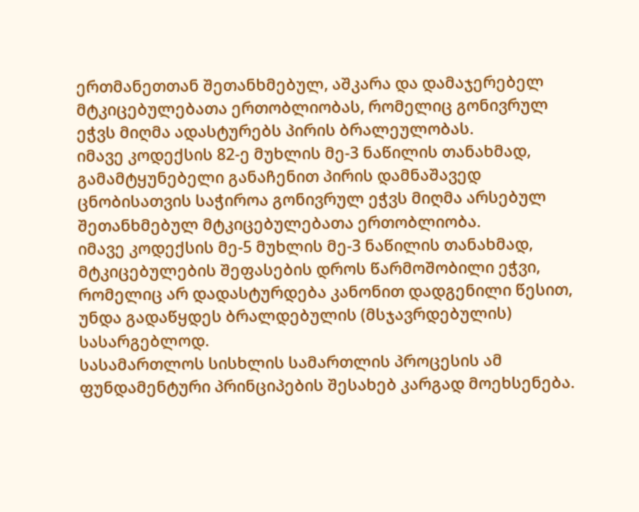ერთმანეთთან შეთანხმებულ, აშკარა და დამაჯერებელ მტკიცებულებათა ერთობლიობას, რომელიც გონივრულ ეჭვს მიღმა ადასტურებს პირის ბრალეულობას.
იმავე კოდექსის 82-ე მუხლის მე-3 ნაწილის თანახმად, გამამტყუნებელი განაჩენით პირის დამნაშავედ ცნობისათვის საჭიროა გონივრულ ეჭვს მიღმა არსებულ შეთანხმებულ მტკიცებულებათა ერთობლიობა.
იმავე კოდექსის მე-5 მუხლის მე-3 ნაწილის თანახმად, მტკიცებულების შეფასების დროს წარმოშობილი ეჭვი, რომელიც არ დადასტურდება კანონით დადგენილი წესით, უნდა გადაწყდეს ბრალდებულის (მსჯავრდებულის) სასარგებლოდ.
სასამართლოს სისხლის სამართლის პროცესის ამ ფუნდამენტური პრინციპების შესახებ კარგად მოეხსენება.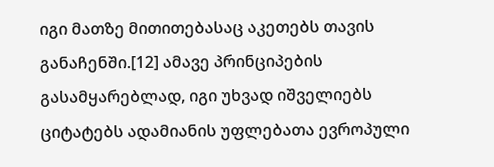იგი მათზე მითითებასაც აკეთებს თავის განაჩენში.[12] ამავე პრინციპების გასამყარებლად, იგი უხვად იშველიებს ციტატებს ადამიანის უფლებათა ევროპული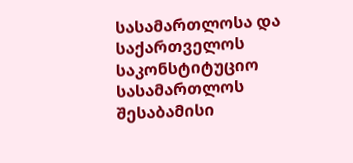სასამართლოსა და საქართველოს საკონსტიტუციო სასამართლოს შესაბამისი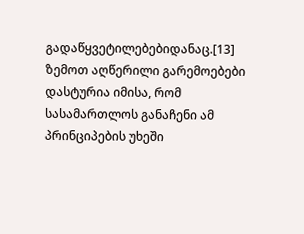გადაწყვეტილებებიდანაც.[13]
ზემოთ აღწერილი გარემოებები დასტურია იმისა, რომ სასამართლოს განაჩენი ამ პრინციპების უხეში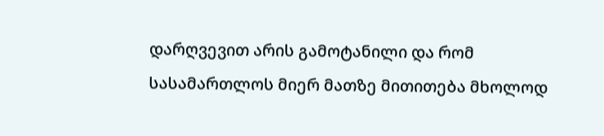დარღვევით არის გამოტანილი და რომ სასამართლოს მიერ მათზე მითითება მხოლოდ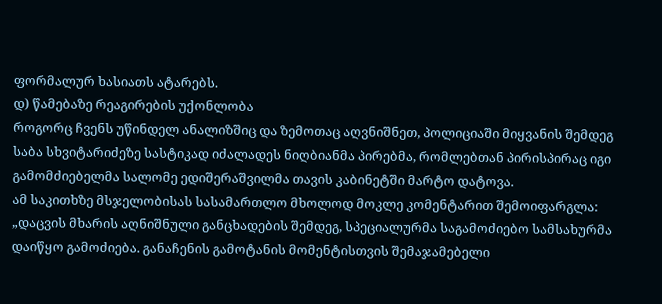ფორმალურ ხასიათს ატარებს.
დ) წამებაზე რეაგირების უქონლობა
როგორც ჩვენს უწინდელ ანალიზშიც და ზემოთაც აღვნიშნეთ, პოლიციაში მიყვანის შემდეგ საბა სხვიტარიძეზე სასტიკად იძალადეს ნიღბიანმა პირებმა, რომლებთან პირისპირაც იგი გამომძიებელმა სალომე ედიშერაშვილმა თავის კაბინეტში მარტო დატოვა.
ამ საკითხზე მსჯელობისას სასამართლო მხოლოდ მოკლე კომენტარით შემოიფარგლა:
„დაცვის მხარის აღნიშნული განცხადების შემდეგ, სპეციალურმა საგამოძიებო სამსახურმა დაიწყო გამოძიება. განაჩენის გამოტანის მომენტისთვის შემაჯამებელი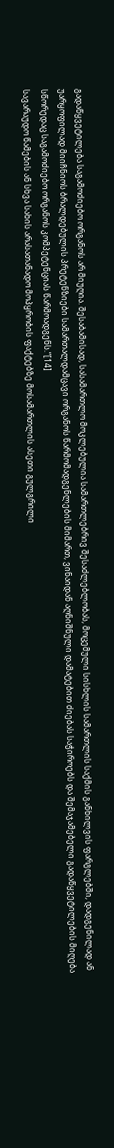გადაწყვეტილება საგამოძიებო ორგანოს არ მიუღია. შესაბამისად, სასამართლო მოკლებულია სამართლებრივ შესაძლებლობას, მოცემული სისხლის სამართლის საქმის განხილვის ფარგლებში, დადგენილად ან უარყოფილად მიიჩნიოს ბრალდებულის პრეტენზიები სამართალდამცავი ორგანოს წარმომადგენლების მიმართ, ვინაიდან აღნიშნული დამატებით ძიებას საჭიროებს და შემაჯამებელი გადაწყვეტილების მიღება სწორედაც საგამოძიებო ორგანოს კომპეტენციას წარმოადგენს.“[14]
სავარაუდო წამების ან სხვა სახის არასათანადო მოპყრობის ფაქტებზე მოსამართლის ასეთი გულგრილი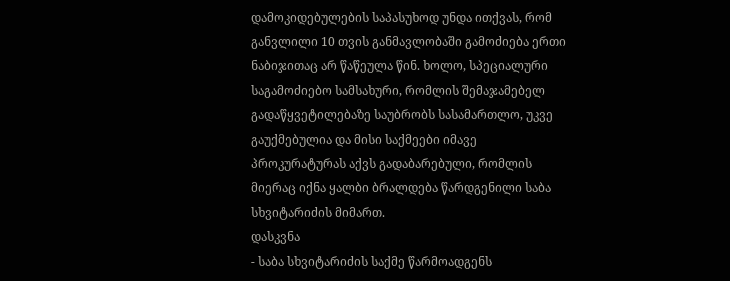დამოკიდებულების საპასუხოდ უნდა ითქვას, რომ განვლილი 10 თვის განმავლობაში გამოძიება ერთი ნაბიჯითაც არ წაწეულა წინ. ხოლო, სპეციალური საგამოძიებო სამსახური, რომლის შემაჯამებელ გადაწყვეტილებაზე საუბრობს სასამართლო, უკვე გაუქმებულია და მისი საქმეები იმავე პროკურატურას აქვს გადაბარებული, რომლის მიერაც იქნა ყალბი ბრალდება წარდგენილი საბა სხვიტარიძის მიმართ.
დასკვნა
- საბა სხვიტარიძის საქმე წარმოადგენს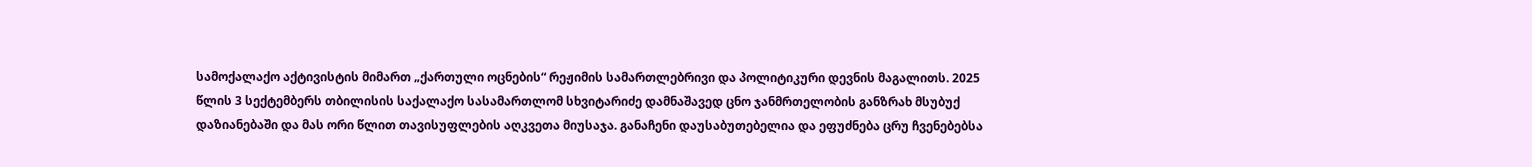სამოქალაქო აქტივისტის მიმართ „ქართული ოცნების“ რეჟიმის სამართლებრივი და პოლიტიკური დევნის მაგალითს. 2025 წლის 3 სექტემბერს თბილისის საქალაქო სასამართლომ სხვიტარიძე დამნაშავედ ცნო ჯანმრთელობის განზრახ მსუბუქ დაზიანებაში და მას ორი წლით თავისუფლების აღკვეთა მიუსაჯა. განაჩენი დაუსაბუთებელია და ეფუძნება ცრუ ჩვენებებსა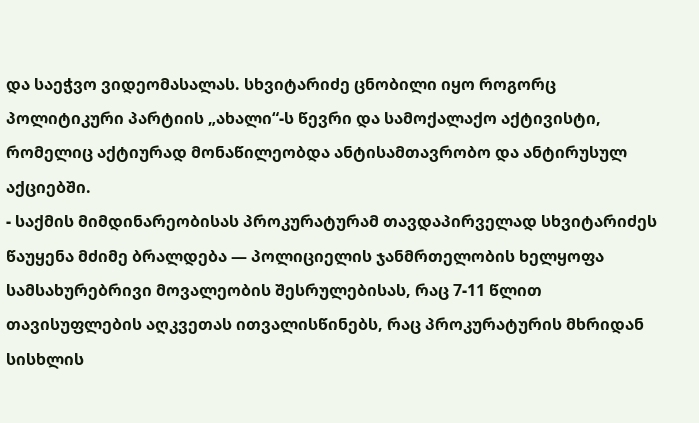და საეჭვო ვიდეომასალას. სხვიტარიძე ცნობილი იყო როგორც პოლიტიკური პარტიის „ახალი“-ს წევრი და სამოქალაქო აქტივისტი, რომელიც აქტიურად მონაწილეობდა ანტისამთავრობო და ანტირუსულ აქციებში.
- საქმის მიმდინარეობისას პროკურატურამ თავდაპირველად სხვიტარიძეს წაუყენა მძიმე ბრალდება — პოლიციელის ჯანმრთელობის ხელყოფა სამსახურებრივი მოვალეობის შესრულებისას, რაც 7-11 წლით თავისუფლების აღკვეთას ითვალისწინებს, რაც პროკურატურის მხრიდან სისხლის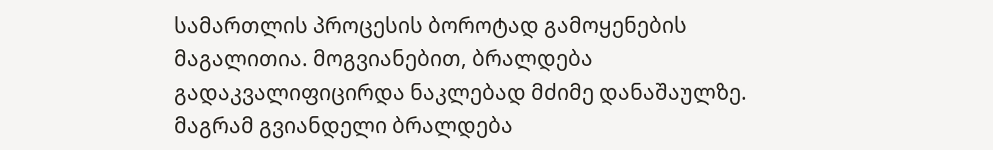სამართლის პროცესის ბოროტად გამოყენების მაგალითია. მოგვიანებით, ბრალდება გადაკვალიფიცირდა ნაკლებად მძიმე დანაშაულზე. მაგრამ გვიანდელი ბრალდება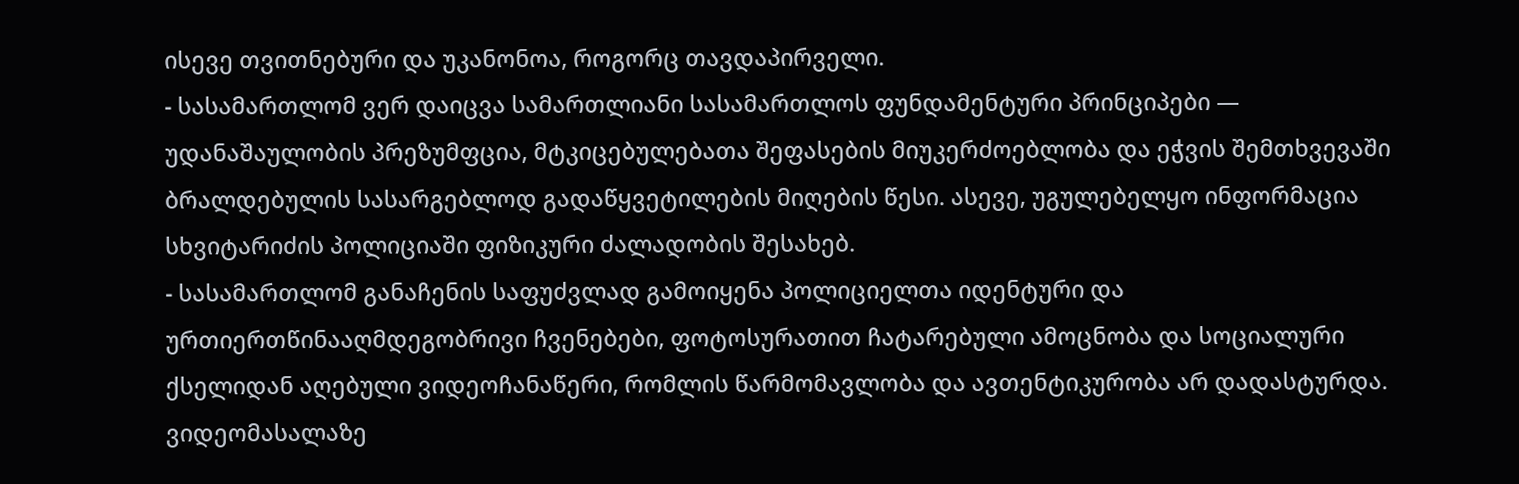ისევე თვითნებური და უკანონოა, როგორც თავდაპირველი.
- სასამართლომ ვერ დაიცვა სამართლიანი სასამართლოს ფუნდამენტური პრინციპები — უდანაშაულობის პრეზუმფცია, მტკიცებულებათა შეფასების მიუკერძოებლობა და ეჭვის შემთხვევაში ბრალდებულის სასარგებლოდ გადაწყვეტილების მიღების წესი. ასევე, უგულებელყო ინფორმაცია სხვიტარიძის პოლიციაში ფიზიკური ძალადობის შესახებ.
- სასამართლომ განაჩენის საფუძვლად გამოიყენა პოლიციელთა იდენტური და ურთიერთწინააღმდეგობრივი ჩვენებები, ფოტოსურათით ჩატარებული ამოცნობა და სოციალური ქსელიდან აღებული ვიდეოჩანაწერი, რომლის წარმომავლობა და ავთენტიკურობა არ დადასტურდა. ვიდეომასალაზე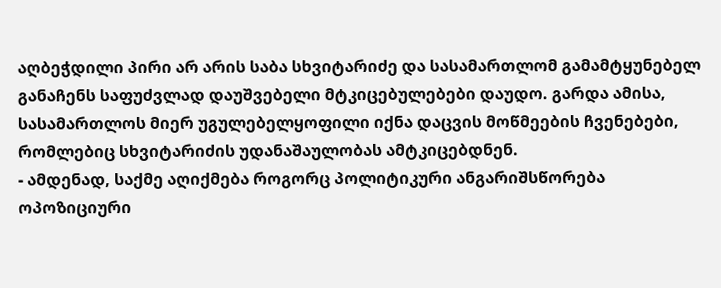აღბეჭდილი პირი არ არის საბა სხვიტარიძე და სასამართლომ გამამტყუნებელ განაჩენს საფუძვლად დაუშვებელი მტკიცებულებები დაუდო. გარდა ამისა, სასამართლოს მიერ უგულებელყოფილი იქნა დაცვის მოწმეების ჩვენებები, რომლებიც სხვიტარიძის უდანაშაულობას ამტკიცებდნენ.
- ამდენად, საქმე აღიქმება როგორც პოლიტიკური ანგარიშსწორება ოპოზიციური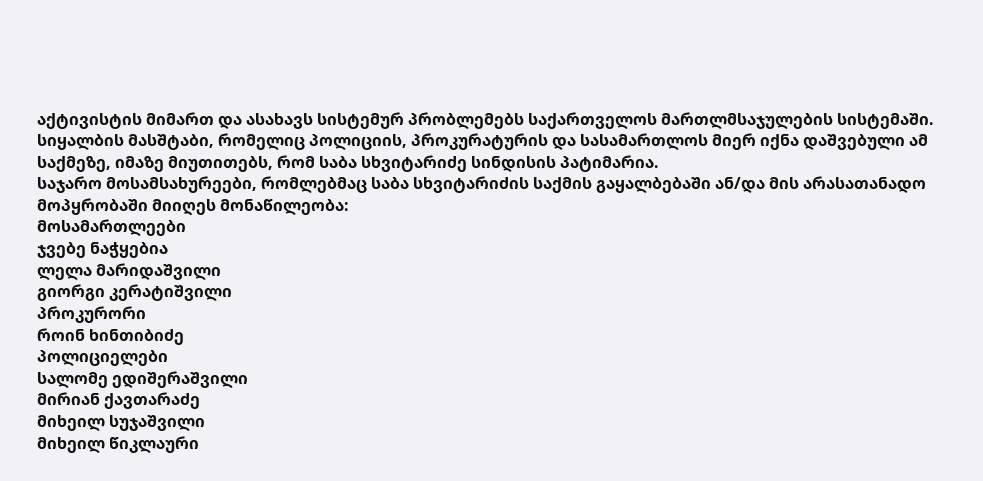აქტივისტის მიმართ და ასახავს სისტემურ პრობლემებს საქართველოს მართლმსაჯულების სისტემაში. სიყალბის მასშტაბი, რომელიც პოლიციის, პროკურატურის და სასამართლოს მიერ იქნა დაშვებული ამ საქმეზე, იმაზე მიუთითებს, რომ საბა სხვიტარიძე სინდისის პატიმარია.
საჯარო მოსამსახურეები, რომლებმაც საბა სხვიტარიძის საქმის გაყალბებაში ან/და მის არასათანადო მოპყრობაში მიიღეს მონაწილეობა:
მოსამართლეები
ჯვებე ნაჭყებია
ლელა მარიდაშვილი
გიორგი კერატიშვილი
პროკურორი
როინ ხინთიბიძე
პოლიციელები
სალომე ედიშერაშვილი
მირიან ქავთარაძე
მიხეილ სუჯაშვილი
მიხეილ წიკლაური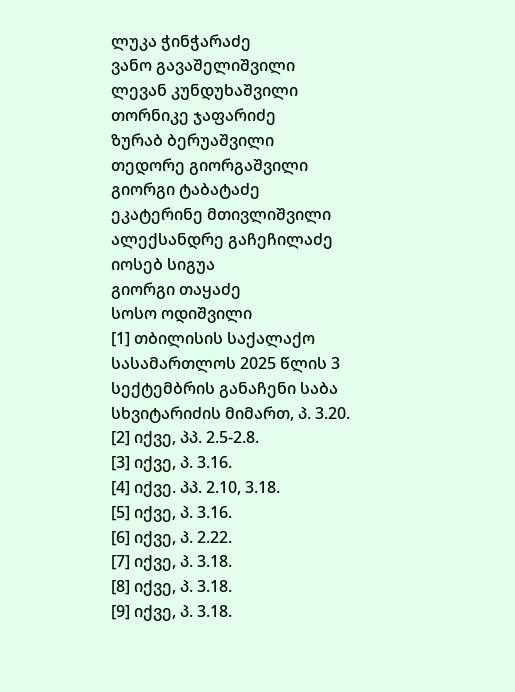ლუკა ჭინჭარაძე
ვანო გავაშელიშვილი
ლევან კუნდუხაშვილი
თორნიკე ჯაფარიძე
ზურაბ ბერუაშვილი
თედორე გიორგაშვილი
გიორგი ტაბატაძე
ეკატერინე მთივლიშვილი
ალექსანდრე გაჩეჩილაძე
იოსებ სიგუა
გიორგი თაყაძე
სოსო ოდიშვილი
[1] თბილისის საქალაქო სასამართლოს 2025 წლის 3 სექტემბრის განაჩენი საბა სხვიტარიძის მიმართ, პ. 3.20.
[2] იქვე, პპ. 2.5-2.8.
[3] იქვე, პ. 3.16.
[4] იქვე. პპ. 2.10, 3.18.
[5] იქვე, პ. 3.16.
[6] იქვე, პ. 2.22.
[7] იქვე, პ. 3.18.
[8] იქვე, პ. 3.18.
[9] იქვე, პ. 3.18.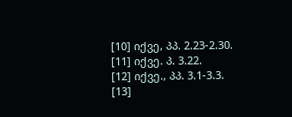[10] იქვე, პპ. 2.23-2.30.
[11] იქვე. პ. 3.22.
[12] იქვე., პპ. 3.1-3.3.
[13]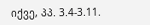იქვე, პპ. 3.4-3.11.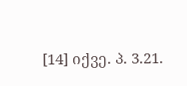[14] იქვე. პ. 3.21.